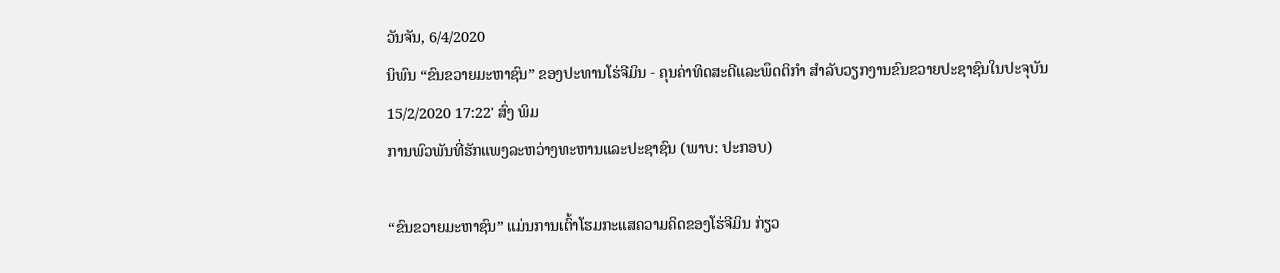ວັນຈັນ, 6/4/2020
ນິພົນ “ຂົນຂວາຍມະຫາຊົນ” ຂອງປະທານໂຮ່ຈີມິນ - ຄຸນຄ່າທິດສະດີແລະພຶດຕິກຳ ສຳລັບວຽກງານຂົນຂວາຍປະຊາຊົນໃນປະຈຸບັນ
15/2/2020 17:22' ສົ່ງ ພິມ
ການພົວພັນທີ່ຮັກແພງລະຫວ່າງທະຫານແລະປະຊາຊົນ (ພາບ: ປະກອບ)

“ຂົນຂວາຍມະຫາຊົນ” ແມ່ນການເຕົ້າໂຮມກະແສຄວາມຄິດຂອງໂຮ່ຈີມິນ ກ່ຽວ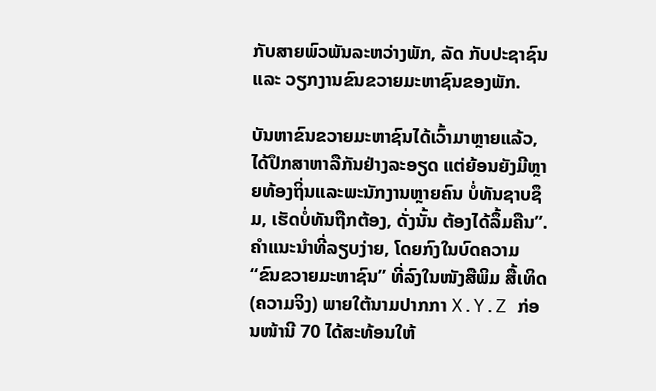ກັບສາຍພົວພັນລະຫວ່າງພັກ, ລັດ ກັບປະຊາຊົນ ແລະ ວຽກງານຂົນຂວາຍມະຫາຊົນຂອງພັກ.

ບັນຫາຂົນຂວາຍມະຫາຊົນໄດ້ເວົ້າມາຫຼາຍແລ້ວ, ໄດ້ປຶກສາຫາລືກັນຢ່າງລະອຽດ ແຕ່ຍ້ອນຍັງມີຫຼາຍທ້ອງຖິ່ນແລະພະນັກງານຫຼາຍຄົນ ບໍ່ທັນຊາບຊຶມ, ເຮັດບໍ່ທັນຖືກຕ້ອງ, ດັ່ງນັ້ນ ຕ້ອງໄດ້ລຶ້ມຄືນ”. ຄຳແນະນຳທີ່ລຽບງ່າຍ, ໂດຍກົງໃນບົດຄວາມ “ຂົນຂວາຍມະຫາຊົນ” ທີ່ລົງໃນໜັງສືພິມ ສື້ເທິດ (ຄວາມຈິງ) ພາຍໃຕ້ນາມປາກກາ X.Y.Z ກ່ອນໜ້ານີ 70 ໄດ້ສະທ້ອນໃຫ້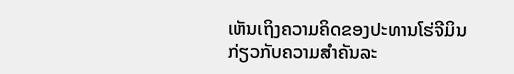ເຫັນເຖິງຄວາມຄິດຂອງປະທານໂຮ່ຈີມິນ ກ່ຽວກັບຄວາມສຳຄັນລະ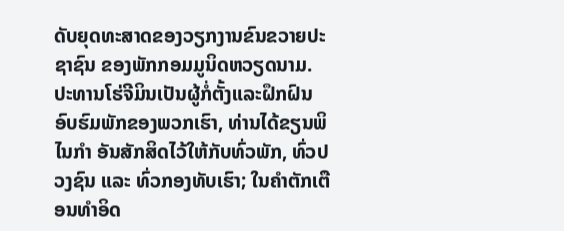ດັບຍຸດທະສາດຂອງວຽກງານຂົນຂວາຍປະຊາຊົນ ຂອງພັກກອມມູນິດຫວຽດນາມ. ປະທານໂຮ່ຈີມິນເປັນຜູ້ກໍ່ຕັ້ງແລະຝຶກຝົນອົບຮົມພັກຂອງພວກເຮົາ, ທ່ານໄດ້ຂຽນພິໄນກຳ ອັນສັກສິດໄວ້ໃຫ້ກັບທົ່ວພັກ, ທົ່ວປວງຊົນ ແລະ ທົ່ວກອງທັບເຮົາ; ໃນຄຳຕັກເຕືອນທຳອິດ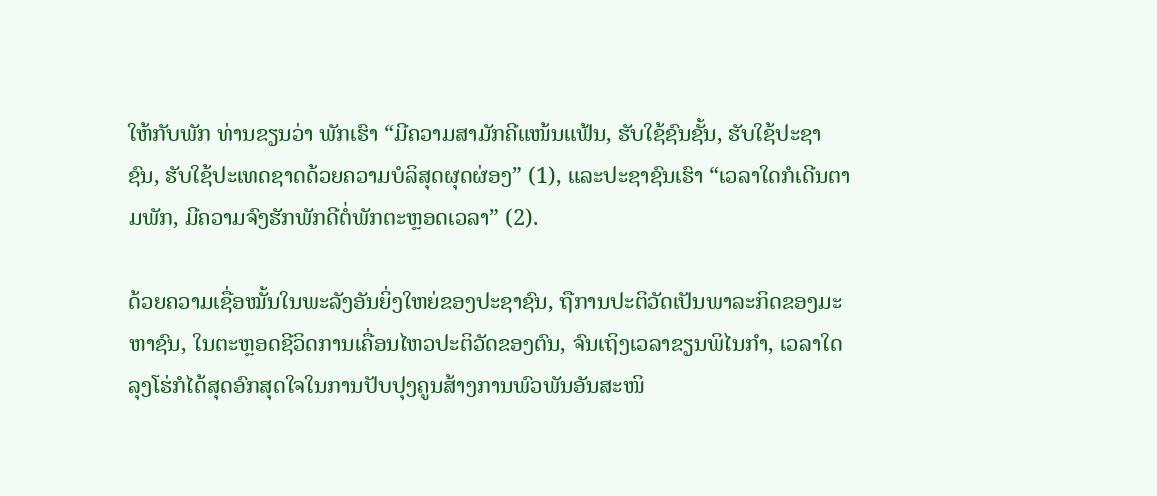ໃຫ້ກັບພັກ ທ່ານຂຽນວ່າ ພັກເຮົາ “ມີຄວາມສາມັກຄີແໜ້ນແຟ້ນ, ຮັບໃຊ້ຊົນຊັ້ນ, ຮັບໃຊ້ປະຊາຊົນ, ຮັບໃຊ້ປະເທດຊາດດ້ວຍຄວາມບໍລິສຸດຜຸດຜ່ອງ” (1), ແລະປະຊາຊົນເຮົາ “ເວລາໃດກໍເດີນຕາມພັກ, ມີຄວາມຈົງຮັກພັກດີຕໍ່ພັກຕະຫຼອດເວລາ” (2).

ດ້ວຍຄວາມເຊື່ອໝັ້ນໃນພະລັງອັນຍິ່ງໃຫຍ່ຂອງປະຊາຊົນ, ຖືການປະຕິວັດເປັນພາລະກິດຂອງມະຫາຊົນ, ໃນຕະຫຼອດຊີວິດການເຄື່ອນໄຫວປະຕິວັດຂອງຕົນ, ຈົນເຖິງເວລາຂຽນພິໄນກຳ, ເວລາໃດລຸງໂຮ່ກໍໄດ້ສຸດອົກສຸດໃຈໃນການປັບປຸງຄູນສ້າງການພົວພັນອັນສະໜິ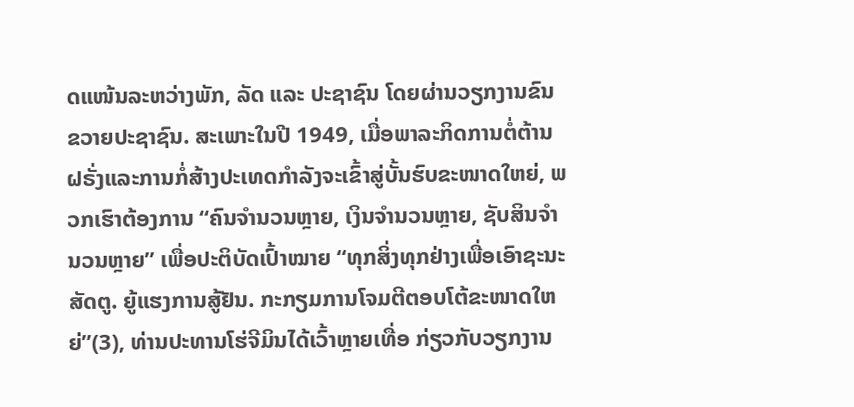ດແໜ້ນລະຫວ່າງພັກ, ລັດ ແລະ ປະຊາຊົນ ໂດຍຜ່ານວຽກງານຂົນຂວາຍປະຊາຊົນ. ສະເພາະໃນປີ 1949, ເມື່ອພາລະກິດການຕໍ່ຕ້ານຝຣັ່ງແລະການກໍ່ສ້າງປະເທດກຳລັງຈະເຂົ້າສູ່ບັ້ນຮົບຂະໜາດໃຫຍ່, ພວກເຮົາຕ້ອງການ “ຄົນຈຳນວນຫຼາຍ, ເງິນຈຳນວນຫຼາຍ, ຊັບສິນຈຳນວນຫຼາຍ” ເພື່ອປະຕິບັດເປົ້າໝາຍ “ທຸກສິ່ງທຸກຢ່າງເພື່ອເອົາຊະນະສັດຕູ. ຍູ້ແຮງການສູ້ຢັນ. ກະກຽມການໂຈມຕີຕອບໂຕ້ຂະໜາດໃຫຍ່”(3), ທ່ານປະທານໂຮ່ຈີມິນໄດ້ເວົ້າຫຼາຍເທື່ອ ກ່ຽວກັບວຽກງານ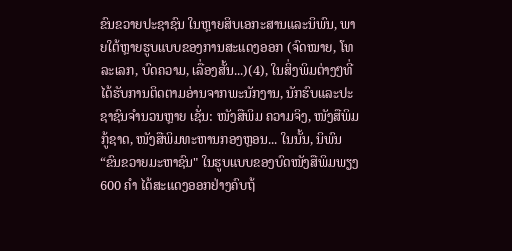ຂົນຂວາຍປະຊາຊົນ ໃນຫຼາຍສິບເອກະສານແລະນິພົນ, ພາຍໃຕ້ຫຼາຍຮູບແບບຂອງການສະແດງອອກ (ຈົດໝາຍ, ໂທລະເລກ, ບົດຄວາມ, ເລື່ອງສັ້ນ...)(4), ໃນສິ່ງພິມຕ່າງໆທີ່ໄດ້ຮັບການຕິດຕາມອ່ານຈາກພະນັກງານ, ນັກຮົບແລະປະຊາຊົນຈຳນວນຫຼາຍ ເຊັ່ນ: ໜັງສືພິມ ຄວາມຈິງ, ໜັງສືພິມກູ້ຊາດ, ໜັງສືພິມທະຫານກອງຫຼອນ... ໃນນັ້ນ, ນິພົນ“ຂົນຂວາຍມະຫາຊົນ" ໃນຮູບແບບຂອງບົດໜັງສືພິມພຽງ 600 ຄຳ ໄດ້ສະແດງອອກຢ່າງຄົບຖ້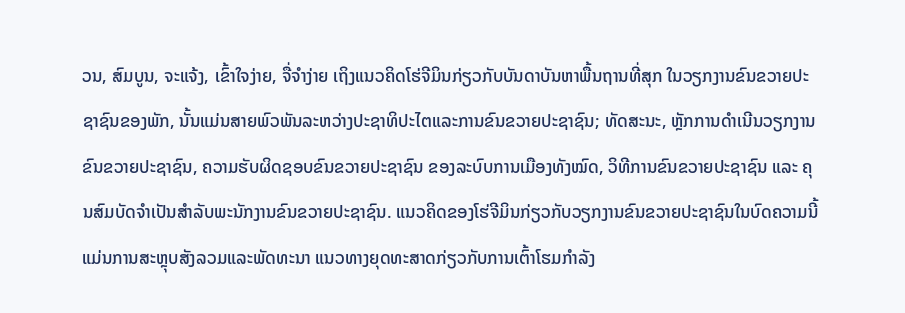ວນ, ສົມບູນ, ຈະແຈ້ງ, ເຂົ້າໃຈງ່າຍ, ຈື່ຈຳງ່າຍ ເຖິງແນວຄິດໂຮ່ຈີມິນກ່ຽວກັບບັນດາບັນຫາພື້ນຖານທີ່ສຸກ ໃນວຽກງານຂົນຂວາຍປະຊາຊົນຂອງພັກ, ນັ້ນແມ່ນສາຍພົວພັນລະຫວ່າງປະຊາທິປະໄຕແລະການຂົນຂວາຍປະຊາຊົນ; ທັດສະນະ, ຫຼັກການດຳເນີນວຽກງານຂົນຂວາຍປະຊາຊົນ, ຄວາມຮັບຜິດຊອບຂົນຂວາຍປະຊາຊົນ ຂອງລະບົບການເມືອງທັງໝົດ, ວິທີການຂົນຂວາຍປະຊາຊົນ ແລະ ຄຸນສົມບັດຈຳເປັນສຳລັບພະນັກງານຂົນຂວາຍປະຊາຊົນ. ແນວຄິດຂອງໂຮ່ຈີມິນກ່ຽວກັບວຽກງານຂົນຂວາຍປະຊາຊົນໃນບົດຄວາມນີ້ແມ່ນການສະຫຼຸບສັງລວມແລະພັດທະນາ ແນວທາງຍຸດທະສາດກ່ຽວກັບການເຕົ້າໂຮມກຳລັງ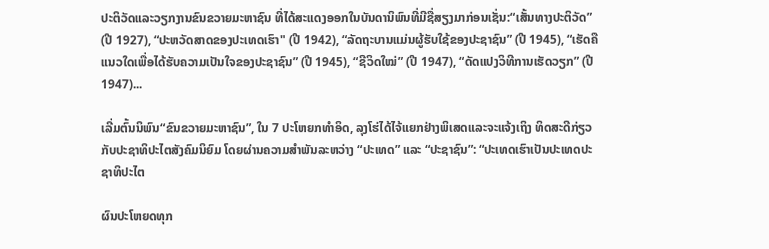ປະຕິວັດແລະວຽກງານຂົນຂວາຍມະຫາຊົນ ທີ່ໄດ້ສະແດງອອກໃນບັນດານິພົນທີ່ມີຊື່ສຽງມາກ່ອນເຊັ່ນ:“ເສັ້ນທາງປະຕິວັດ” (ປີ 1927), “ປະຫວັດສາດຂອງປະເທດເຮົາ" (ປີ 1942), “ລັດຖະບານແມ່ນຜູ້ຮັບໃຊ້ຂອງປະຊາຊົນ” (ປີ 1945), “ເຮັດຄືແນວໃດເພື່ອໄດ້ຮັບຄວາມເປັນໃຈຂອງປະຊາຊົນ” (ປີ 1945), “ຊີວິດໃໝ່” (ປີ 1947), “ດັດແປງວິທີການເຮັດວຽກ” (ປີ 1947)...

ເລີ່ມຕົ້ນນິພົນ“ຂົນຂວາຍມະຫາຊົນ”, ໃນ 7 ປະໂຫຍກທຳອິດ, ລຸງໂຮ່ໄດ້ໄຈ້ແຍກຢ່າງພິເສດແລະຈະແຈ້ງເຖິງ ທິດສະດີກ່ຽວກັບປະຊາທິປະໄຕສັງຄົມນິຍົມ ໂດຍຜ່ານຄວາມສຳພັນລະຫວ່າງ “ປະເທດ” ແລະ “ປະຊາຊົນ”: “ປະເທດເຮົາເປັນປະເທດປະຊາທິປະໄຕ

ຜົນປະໂຫຍດທຸກ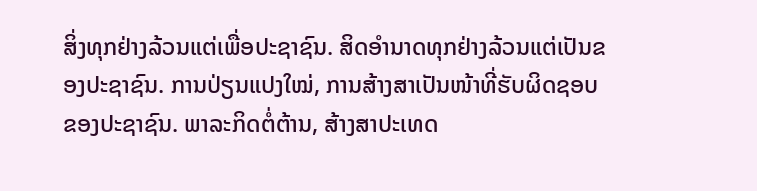ສິ່ງທຸກຢ່າງລ້ວນແຕ່ເພື່ອປະຊາຊົນ. ສິດອຳນາດທຸກຢ່າງລ້ວນແຕ່ເປັນຂອງປະຊາຊົນ. ການປ່ຽນແປງໃໝ່, ການສ້າງສາເປັນໜ້າທີ່ຮັບຜິດຊອບຂອງປະຊາຊົນ. ພາລະກິດຕໍ່ຕ້ານ, ສ້າງສາປະເທດ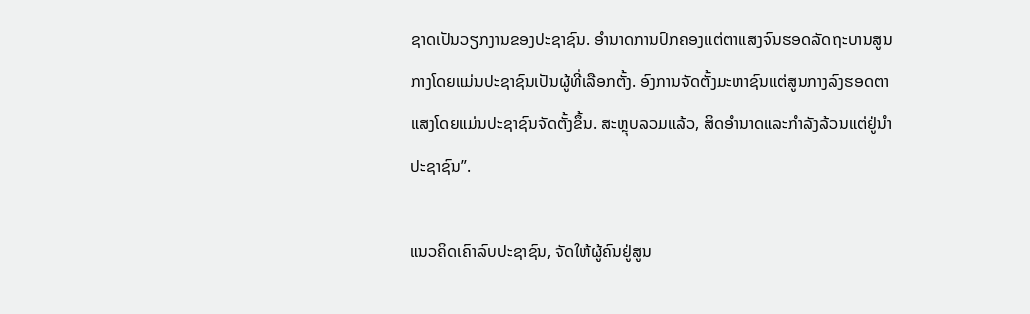ຊາດເປັນວຽກງານຂອງປະຊາຊົນ. ອຳນາດການປົກຄອງແຕ່ຕາແສງຈົນຮອດລັດຖະບານສູນກາງໂດຍແມ່ນປະຊາຊົນເປັນຜູ້ທີ່ເລືອກຕັ້ງ. ອົງການຈັດຕັ້ງມະຫາຊົນແຕ່ສູນກາງລົງຮອດຕາແສງໂດຍແມ່ນປະຊາຊົນຈັດຕັ້ງຂຶ້ນ. ສະຫຼຸບລວມແລ້ວ, ສິດອຳນາດແລະກຳລັງລ້ວນແຕ່ຢູ່ນຳປະຊາຊົນ”.

ແນວຄິດເຄົາລົບປະຊາຊົນ, ຈັດໃຫ້ຜູ້ຄົນຢູ່ສູນ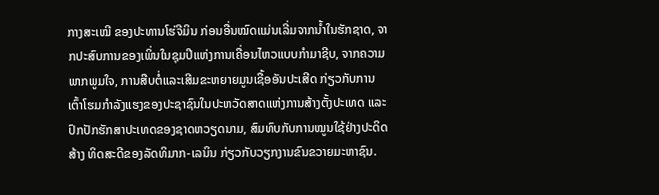ກາງສະເໝີ ຂອງປະທານໂຮ່ຈີມິນ ກ່ອນອື່ນໝົດແມ່ນເລີ່ມຈາກນ້ຳໃນຮັກຊາດ, ຈາກປະສົບການຂອງເພິ່ນໃນຊຸມປີແຫ່ງການເຄື່ອນໄຫວແບບກຳມາຊີບ, ຈາກຄວາມພາກພູມໃຈ, ການສືບຕໍ່ແລະເສີມຂະຫຍາຍມູນເຊື້ອອັນປະເສີດ ກ່ຽວກັບການເຕົ້າໂຮມກຳລັງແຮງຂອງປະຊາຊົນໃນປະຫວັດສາດແຫ່ງການສ້າງຕັ້ງປະເທດ ແລະ ປົກປັກຮັກສາປະເທດຂອງຊາດຫວຽດນາມ, ສົມທົບກັບການໝູນໃຊ້ຢ່າງປະດິດສ້າງ ທິດສະດີຂອງລັດທິມາກ-ເລນິນ ກ່ຽວກັບວຽກງານຂົນຂວາຍມະຫາຊົນ.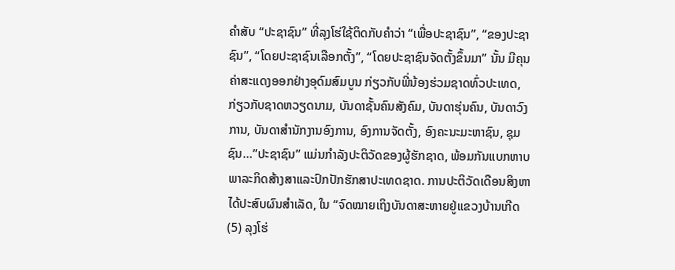ຄຳສັບ “ປະຊາຊົນ” ທີ່ລຸງໂຮ່ໃຊ້ຕິດກັບຄຳວ່າ “ເພື່ອປະຊາຊົນ”, “ຂອງປະຊາຊົນ”, “ໂດຍປະຊາຊົນເລືອກຕັ້ງ”, “ໂດຍປະຊາຊົນຈັດຕັ້ງຂຶ້ນມາ” ນັ້ນ ມີຄຸນຄ່າສະແດງອອກຢ່າງອຸດົມສົມບູນ ກ່ຽວກັບພີ່ນ້ອງຮ່ວມຊາດທົ່ວປະເທດ, ກ່ຽວກັບຊາດຫວຽດນາມ, ບັນດາຊັ້ນຄົນສັງຄົມ, ບັນດາຮຸ່ນຄົນ, ບັນດາວົງການ, ບັນດາສຳນັກງານອົງການ, ອົງການຈັດຕັ້ງ, ອົງຄະນະມະຫາຊົນ, ຊຸມຊົນ…”ປະຊາຊົນ” ແມ່ນກຳລັງປະຕິວັດຂອງຜູ້ຮັກຊາດ, ພ້ອມກັນແບກຫາບພາລະກິດສ້າງສາແລະປົກປັກຮັກສາປະເທດຊາດ. ການປະຕິວັດເດືອນສິງຫາໄດ້ປະສົບຜົນສຳເລັດ, ໃນ “ຈົດໝາຍເຖິງບັນດາສະຫາຍຢູ່ແຂວງບ້ານເກີດ(5) ລຸງໂຮ່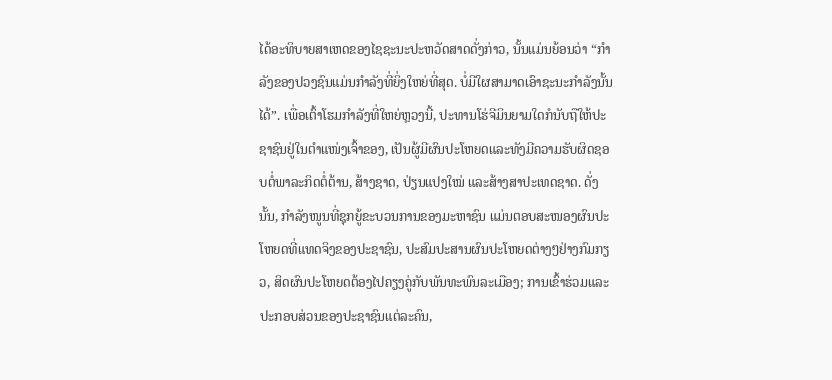ໄດ້ອະທິບາຍສາເຫດຂອງໄຊຊະນະປະຫວັດສາດດັ່ງກ່າວ, ນັ້ນແມ່ນຍ້ອນວ່າ “ກຳລັງຂອງປວງຊົນແມ່ນກຳລັງທີ່ຍິ່ງໃຫຍ່ທີ່ສຸດ. ບໍ່ມີໃຜສາມາດເອົາຊະນະກຳລັງນັ້ນໄດ້”. ເພື່ອເຕົ້າໂຮມກຳລັງທີ່ໃຫຍ່ຫຼວງນີ້, ປະທານໂຮ່ຈີມິນຍາມໃດກໍນັບຖືໃຫ້ປະຊາຊົນຢູ່ໃນຕຳແໜ່ງເຈົ້າຂອງ, ເປັນຜູ້ມີຜົນປະໂຫຍດແລະທັງມີຄວາມຮັບຜິດຊອບຕໍ່ພາລະກິດຕໍ່ຕ້ານ, ສ້າງຊາດ, ປ່ຽນແປງໃໝ່ ແລະສ້າງສາປະເທດຊາດ. ດັ່ງນັ້ນ, ກຳລັງໜູນທີ່ຊຸກຍູ້ຂະບວນການຂອງມະຫາຊົນ ແມ່ນຕອບສະໜອງຜົນປະໂຫຍດທີ່ແທດຈິງຂອງປະຊາຊົນ, ປະສົມປະສານຜົນປະໂຫຍດຕ່າງໆຢ່າງກົມກຽວ, ສິດຜົນປະໂຫຍດຕ້ອງໄປຄຽງຄູ່ກັບພັນທະພົນລະເມືອງ; ການເຂົ້າຮ່ວມແລະປະກອບສ່ວນຂອງປະຊາຊົນແຕ່ລະຄົນ,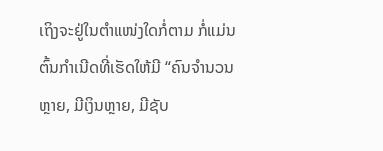ເຖິງຈະຢູ່ໃນຕຳແໜ່ງໃດກໍ່ຕາມ ກໍ່ແມ່ນຕົ້ນກຳເນີດທີ່ເຮັດໃຫ້ມີ “ຄົນຈຳນວນຫຼາຍ, ມີເງິນຫຼາຍ, ມີຊັບ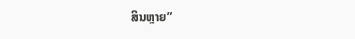ສິນຫຼາຍ”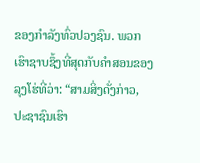ຂອງກຳລັງທົ່ວປວງຊົນ. ພວກເຮົາຊາບຊຶ້ງທີ່ສຸດກັບຄຳສອນຂອງລຸງໂຮ່ທີ່ວ່າ: “ສາມສິ່ງດັ່ງກ່າວ, ປະຊາຊົນເຮົາ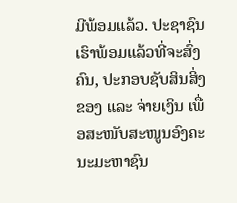ມີພ້ອມແລ້ວ. ປະຊາຊົນເຮົາພ້ອມແລ້ວທີ່ຈະສົ່ງຄົນ, ປະກອບຊັບສິນສິ່ງຂອງ ແລະ ຈ່າຍເງິນ ເພື່ອສະໜັບສະໜູນອົງຄະນະມະຫາຊົນ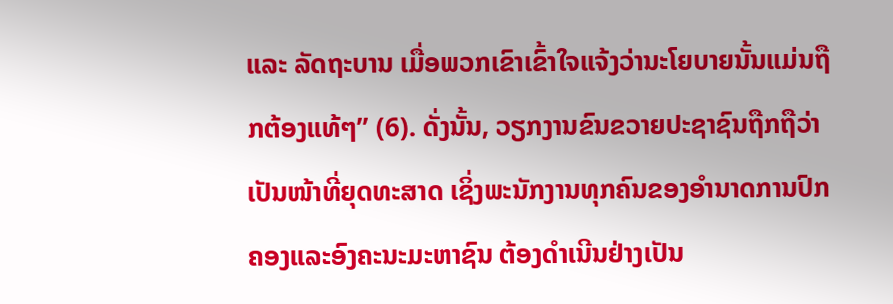ແລະ ລັດຖະບານ ເມື່ອພວກເຂົາເຂົ້າໃຈແຈ້ງວ່ານະໂຍບາຍນັ້ນແມ່ນຖືກຕ້ອງແທ້ໆ” (6). ດັ່ງນັ້ນ, ວຽກງານຂົນຂວາຍປະຊາຊົນຖືກຖືວ່າເປັນໜ້າທີ່ຍຸດທະສາດ ເຊິ່ງພະນັກງານທຸກຄົນຂອງອຳນາດການປົກຄອງແລະອົງຄະນະມະຫາຊົນ ຕ້ອງດຳເນີນຢ່າງເປັນ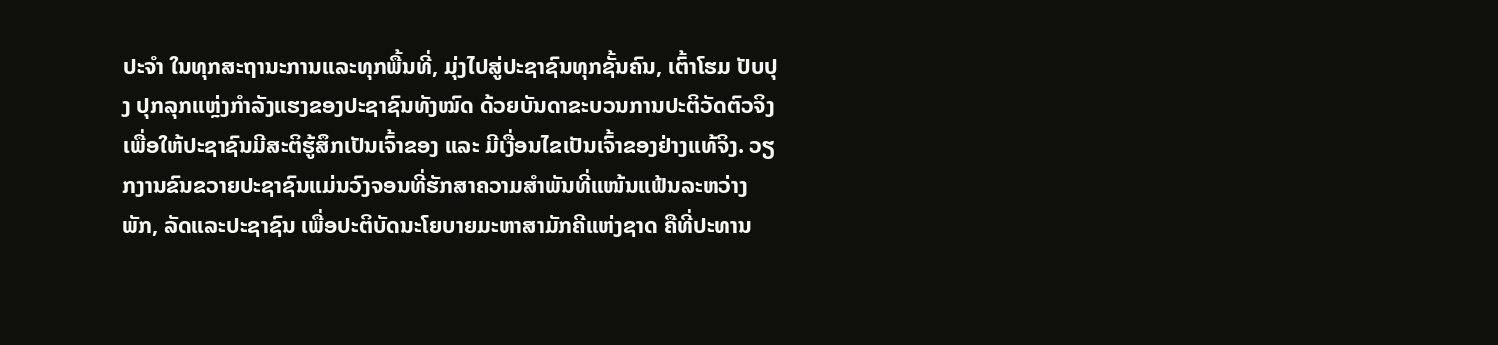ປະຈຳ ໃນທຸກສະຖານະການແລະທຸກພື້ນທີ່, ມຸ່ງໄປສູ່ປະຊາຊົນທຸກຊັ້ນຄົນ, ເຕົ້າໂຮມ ປັບປຸງ ປຸກລຸກແຫຼ່ງກຳລັງແຮງຂອງປະຊາຊົນທັງໝົດ ດ້ວຍບັນດາຂະບວນການປະຕິວັດຕົວຈິງ ເພື່ອໃຫ້ປະຊາຊົນມີສະຕິຮູ້ສຶກເປັນເຈົ້າຂອງ ແລະ ມີເງື່ອນໄຂເປັນເຈົ້າຂອງຢ່າງແທ້ຈິງ. ວຽກງານຂົນຂວາຍປະຊາຊົນແມ່ນວົງຈອນທີ່ຮັກສາຄວາມສຳພັນທີ່ແໜ້ນແຟ້ນລະຫວ່າງ ພັກ, ລັດແລະປະຊາຊົນ ເພື່ອປະຕິບັດນະໂຍບາຍມະຫາສາມັກຄີແຫ່ງຊາດ ຄືທີ່ປະທານ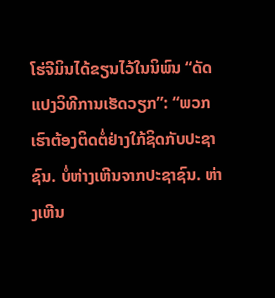ໂຮ່ຈີມິນໄດ້ຂຽນໄວ້ໃນນິພົນ “ດັດແປງວິທີການເຮັດວຽກ”: “ພວກເຮົາຕ້ອງຕິດຕໍ່ຢ່າງໃກ້ຊິດກັບປະຊາຊົນ. ບໍ່ຫ່າງເຫີນຈາກປະຊາຊົນ. ຫ່າງເຫີນ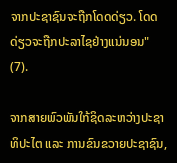ຈາກປະຊາຊົນຈະຖືກໂດດດ່ຽວ. ໂດດດ່ຽວຈະຖືກປະລາໄຊຢ່າງແນ່ນອນ" (7).

ຈາກສາຍພົວພັນໃກ້ຊິດລະຫວ່າງປະຊາທິປະໄຕ ແລະ ການຂົນຂວາຍປະຊາຊົນ,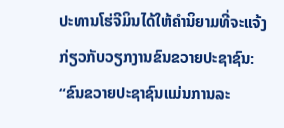ປະທານໂຮ່ຈີມິນໄດ້ໃຫ້ຄຳນິຍາມທີ່ຈະແຈ້ງກ່ຽວກັບວຽກງານຂົນຂວາຍປະຊາຊົນ: “ຂົນຂວາຍປະຊາຊົນແມ່ນການລະ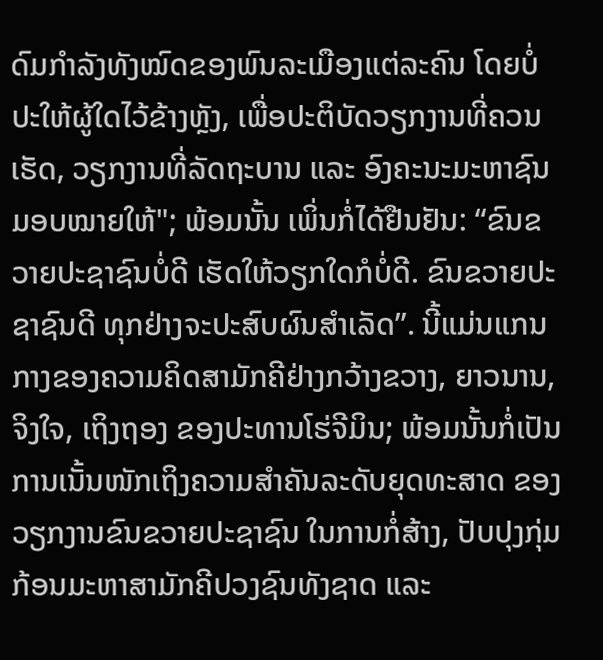ດົມກຳລັງທັງໝົດຂອງພົນລະເມືອງແຕ່ລະຄົນ ໂດຍບໍ່ປະໃຫ້ຜູ້ໃດໄວ້ຂ້າງຫຼັງ, ເພື່ອປະຕິບັດວຽກງານທີ່ຄວນເຮັດ, ວຽກງານທີ່ລັດຖະບານ ແລະ ອົງຄະນະມະຫາຊົນມອບໝາຍໃຫ້"; ພ້ອມນັ້ນ ເພິ່ນກໍ່ໄດ້ຢືນຢັນ: “ຂົນຂວາຍປະຊາຊົນບໍ່ດີ ເຮັດໃຫ້ວຽກໃດກໍບໍ່ດີ. ຂົນຂວາຍປະຊາຊົນດີ ທຸກຢ່າງຈະປະສົບຜົນສຳເລັດ”. ນີ້ແມ່ນແກນກາງຂອງຄວາມຄິດສາມັກຄີຢ່າງກວ້າງຂວາງ, ຍາວນານ, ຈິງໃຈ, ເຖິງຖອງ ຂອງປະທານໂຮ່ຈີມິນ; ພ້ອມນັ້ນກໍ່ເປັນການເນັ້ນໜັກເຖິງຄວາມສຳຄັນລະດັບຍຸດທະສາດ ຂອງວຽກງານຂົນຂວາຍປະຊາຊົນ ໃນການກໍ່ສ້າງ, ປັບປຸງກຸ່ມກ້ອນມະຫາສາມັກຄີປວງຊົນທັງຊາດ ແລະ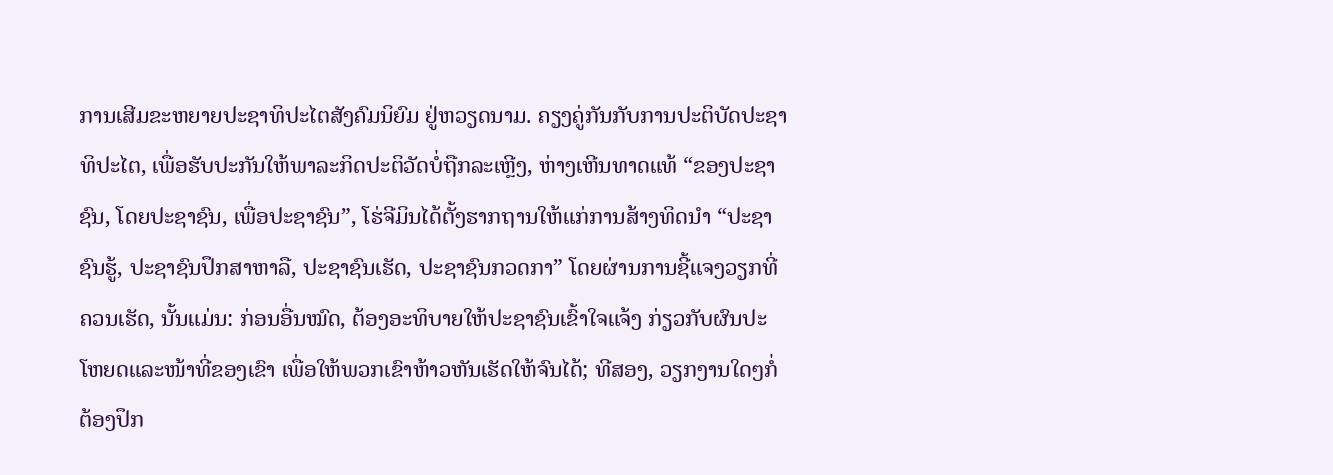ການເສີມຂະຫຍາຍປະຊາທິປະໄຕສັງຄົມນິຍົມ ຢູ່ຫວຽດນາມ. ຄຽງຄູ່ກັນກັບການປະຕິບັດປະຊາທິປະໄຕ, ເພື່ອຮັບປະກັນໃຫ້ພາລະກິດປະຕິວັດບໍ່ຖືກລະເຫຼີງ, ຫ່າງເຫີນທາດແທ້ “ຂອງປະຊາຊົນ, ໂດຍປະຊາຊົນ, ເພື່ອປະຊາຊົນ”, ໂຮ່ຈີມິນໄດ້ຕັ້ງຮາກຖານໃຫ້ແກ່ການສ້າງທິດນຳ “ປະຊາຊົນຮູ້, ປະຊາຊົນປຶກສາຫາລື, ປະຊາຊົນເຮັດ, ປະຊາຊົນກວດກາ” ໂດຍຜ່ານການຊີ້ແຈງວຽກທີ່ຄວນເຮັດ, ນັ້ນແມ່ນ: ກ່ອນອື່ນໝົດ, ຕ້ອງອະທິບາຍໃຫ້ປະຊາຊົນເຂົ້າໃຈແຈ້ງ ກ່ຽວກັບຜົນປະໂຫຍດແລະໜ້າທີ່ຂອງເຂົາ ເພື່ອໃຫ້ພວກເຂົາຫ້າວຫັນເຮັດໃຫ້ຈົນໄດ້; ທີສອງ, ວຽກງານໃດໆກໍ່ຕ້ອງປຶກ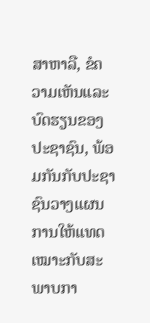ສາຫາລື, ຂໍຄວາມເຫັນແລະບົດຮຽນຂອງປະຊາຊົນ, ພ້ອມກັນກັບປະຊາຊົນວາງແຜນການໃຫ້ແທດເໝາະກັບສະພາບກາ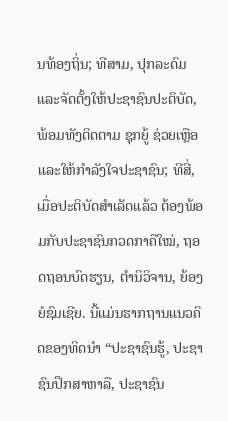ນທ້ອງຖິ່ນ; ທີສາມ, ປຸກລະດົມແລະຈັດຕັ້ງໃຫ້ປະຊາຊົນປະຕິບັດ, ພ້ອມທັງຕິດຕາມ ຊຸກຍູ້ ຊ່ວຍເຫຼືອ ແລະໃຫ້ກຳລັງໃຈປະຊາຊົນ; ທີສີ່, ເມື່ອປະຕິບັດສຳເລັດແລ້ວ ຕ້ອງພ້ອມກັບປະຊາຊົນກວດກາຄືໃໝ່, ຖອດຖອນບົດຮຽນ, ຕຳນິວິຈານ, ຍ້ອງຍໍຊົມເຊີຍ. ນີ້ແມ່ນຮາກຖານແນວຄິດຂອງທິດນຳ “ປະຊາຊົນຮູ້, ປະຊາຊົນປຶກສາຫາລື, ປະຊາຊົນ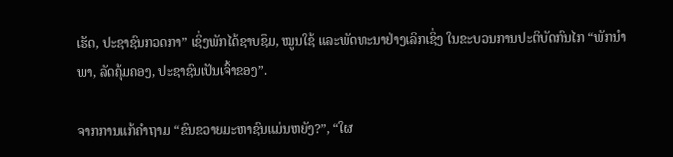ເຮັດ, ປະຊາຊົນກວດກາ” ເຊິ່ງພັກໄດ້ຊາບຊຶມ, ໝູນໃຊ້ ແລະພັດທະນາຢ່າງເລິກເຊິ່ງ ໃນຂະບວນການປະຕິບັດກົນໄກ “ພັກນຳພາ, ລັດຄຸ້ມຄອງ, ປະຊາຊົນເປັນເຈົ້າຂອງ”.

ຈາກການແກ້ຄຳຖາມ “ຂົນຂວາຍມະຫາຊົນແມ່ນຫຍັງ?”, “ໃຜ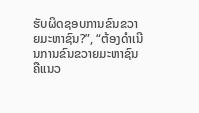ຮັບຜິດຊອບການຂົນຂວາຍມະຫາຊົນ?”, “ຕ້ອງດຳເນີນການຂົນຂວາຍມະຫາຊົນຄືແນວ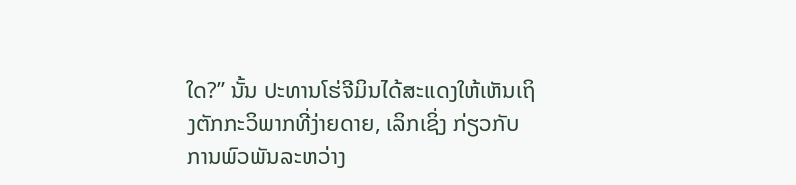ໃດ?” ນັ້ນ ປະທານໂຮ່ຈີມິນໄດ້ສະແດງໃຫ້ເຫັນເຖິງຕັກກະວິພາກທີ່ງ່າຍດາຍ, ເລິກເຊິ່ງ ກ່ຽວກັບການພົວພັນລະຫວ່າງ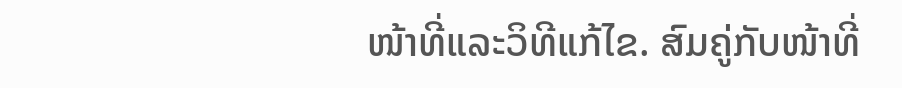ໜ້າທີ່ແລະວິທີແກ້ໄຂ. ສົມຄູ່ກັບໜ້າທີ່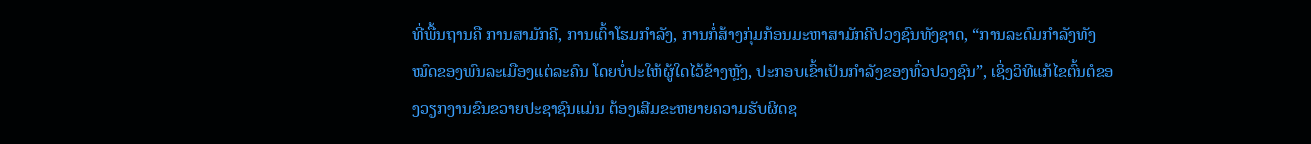ທີ່ພື້ນຖານຄື ການສາມັກຄີ, ການເຕົ້າໂຮມກຳລັງ, ການກໍ່ສ້າງກຸ່ມກ້ອນມະຫາສາມັກຄີປວງຊົນທັງຊາດ, “ການລະດົມກຳລັງທັງໝົດຂອງພົນລະເມືອງແຕ່ລະຄົນ ໂດຍບໍ່ປະໃຫ້ຜູ້ໃດໄວ້ຂ້າງຫຼັງ, ປະກອບເຂົ້າເປັນກຳລັງຂອງທົ່ວປວງຊົນ”, ເຊິ່ງວິທີແກ້ໄຂຕົ້ນຕໍຂອງວຽກງານຂົນຂວາຍປະຊາຊົນແມ່ນ ຕ້ອງເສີມຂະຫຍາຍຄວາມຮັບຜິດຊ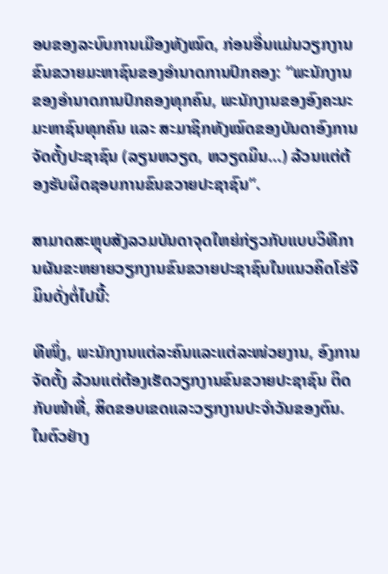ອບຂອງລະບົບການເມືອງທັງໝົດ, ກ່ອນອື່ນແມ່ນວຽກງານຂົນຂວາຍມະຫາຊົນຂອງອຳນາດການປົກຄອງ: “ພະນັກງານຂອງອຳນາດການປົກຄອງທຸກຄົນ, ພະນັກງານຂອງອົງຄະນະມະຫາຊົນທຸກຄົນ ແລະ ສະມາຊິກທັງໝົດຂອງບັນດາອົງການຈັດຕັ້ງປະຊາຊົນ (ລຽນຫວຽດ, ຫວຽດມິນ…) ລ້ວນແຕ່ຕ້ອງຮັບຜິດຊອບການຂົນຂວາຍປະຊາຊົນ”.

ສາມາດສະຫຼຸບສັງລວມບັນດາຈຸດໃຫຍ່ກ່ຽວກັບແບບວິທີການຜັນຂະຫຍາຍວຽກງານຂົນຂວາຍປະຊາຊົນໃນແນວຄິດໂຮ່ຈີມິນດັ່ງຕໍ່ໄປນີ້:

ທີໜຶ່ງ, ພະນັກງານແຕ່ລະຄົນແລະແຕ່ລະໜ່ວຍງານ, ອົງການຈັດຕັ້ງ ລ້ວນແຕ່ຕ້ອງເຮັດວຽກງານຂົນຂວາຍປະຊາຊົນ ຕິດກັບໜ້າທີ່, ສິດຂອບເຂດແລະວຽກງານປະຈຳວັນຂອງຕົນ. ໃນຕົວຢ່າງ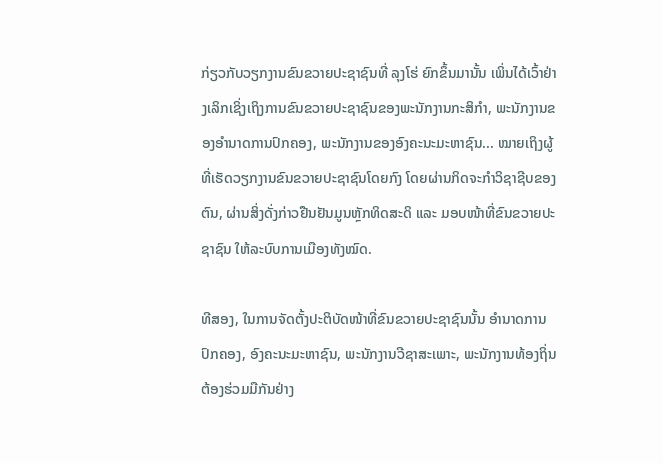ກ່ຽວກັບວຽກງານຂົນຂວາຍປະຊາຊົນທີ່ ລຸງໂຮ່ ຍົກຂຶ້ນມານັ້ນ ເພິ່ນໄດ້ເວົ້າຢ່າງເລິກເຊິ່ງເຖິງການຂົນຂວາຍປະຊາຊົນຂອງພະນັກງານກະສິກຳ, ພະນັກງານຂອງອຳນາດການປົກຄອງ, ພະນັກງານຂອງອົງຄະນະມະຫາຊົນ... ໝາຍເຖິງຜູ້ທີ່ເຮັດວຽກງານຂົນຂວາຍປະຊາຊົນໂດຍກົງ ໂດຍຜ່ານກິດຈະກຳວິຊາຊີບຂອງຕົນ, ຜ່ານສິ່ງດັ່ງກ່າວຢືນຢັນມູນຫຼັກທິດສະດິ ແລະ ມອບໜ້າທີ່ຂົນຂວາຍປະຊາຊົນ ໃຫ້ລະບົບການເມືອງທັງໝົດ.

ທີສອງ, ໃນການຈັດຕັ້ງປະຕິບັດໜ້າທີ່ຂົນຂວາຍປະຊາຊົນນັ້ນ ອຳນາດການປົກຄອງ, ອົງຄະນະມະຫາຊົນ, ພະນັກງານວີຊາສະເພາະ, ພະນັກງານທ້ອງຖິ່ນ ຕ້ອງຮ່ວມມືກັນຢ່າງ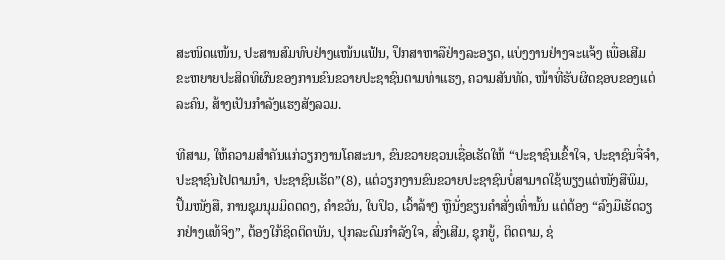ສະໜິດແໜ້ນ, ປະສານສົມທົບຢ່າງແໜ້ນແຟ້ນ, ປຶກສາຫາລືຢ່າງລະອຽດ, ແບ່ງງານຢ່າງຈະແຈ້ງ ເພື່ອເສີມຂະຫຍາຍປະສິດທິຜົນຂອງການຂົນຂວາຍປະຊາຊົນຕາມທ່າແຮງ, ຄວາມສັນທັດ, ໜ້າທີ່ຮັບຜິດຊອບຂອງແຕ່ລະຄົນ, ສ້າງເປັນກຳລັງແຮງສັງລວມ.

ທີສາມ, ໃຫ້ຄວາມສຳຄັນແກ່ວຽກງານໂຄສະນາ, ຂົນຂວາຍຊວນເຊື່ອເຮັດໃຫ້ “ປະຊາຊົນເຂົ້າໃຈ, ປະຊາຊົນຈື່ຈຳ, ປະຊາຊົນໄປຕາມນຳ, ປະຊາຊົນເຮັດ”(8), ແຕ່ວຽກງານຂົນຂວາຍປະຊາຊົນບໍ່ສາມາດໃຊ້ພຽງແຕ່ໜັງສືພິມ, ປຶ້ມໜັງສື, ການຊຸມນຸມມິດຕດງ, ຄຳຂວັນ, ໃບປິວ, ເວົ້າລ້າໆ ຫຼືນັ່ງຂຽນຄຳສັ່ງເທົ່ານັ້ນ ແຕ່ຕ້ອງ “ລົງມືເຮັດວຽກຢ່າງແທ້ຈິງ”, ຕ້ອງໃກ້ຊິດຕິດພັນ, ປຸກລະດົມກຳລັງໃຈ, ສົ່ງເສີມ, ຊຸກຍູ້, ຕິດຕາມ, ຊ່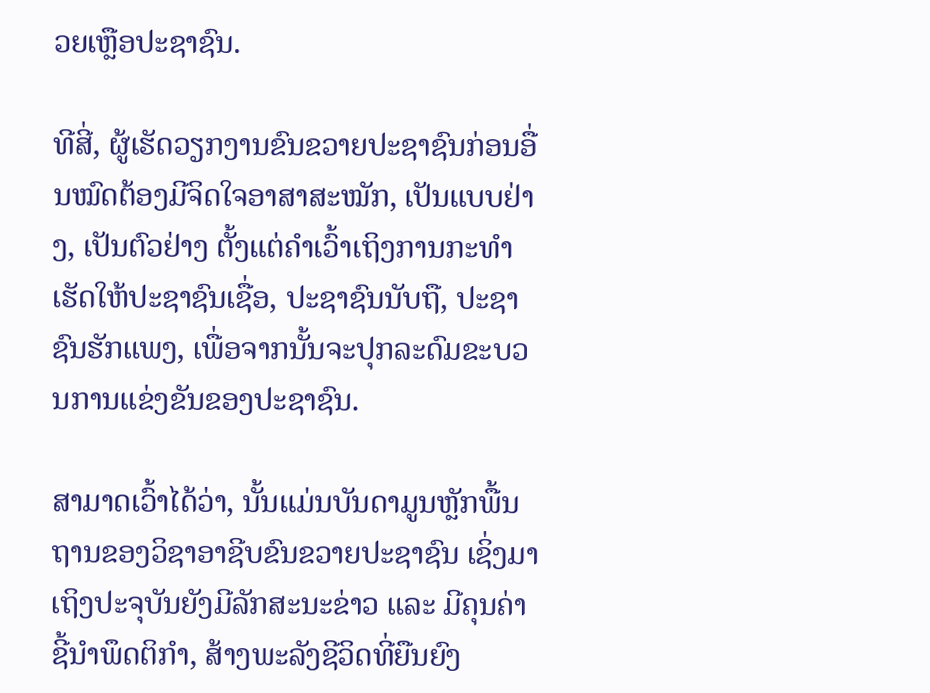ວຍເຫຼືອປະຊາຊົນ.

ທີສີ່, ຜູ້ເຮັດວຽກງານຂົນຂວາຍປະຊາຊົນກ່ອນອື່ນໝົດຕ້ອງມີຈິດໃຈອາສາສະໝັກ, ເປັນແບບຢ່າງ, ເປັນຕົວຢ່າງ ຕັ້ງແຕ່ຄຳເວົ້າເຖິງການກະທຳ ເຮັດໃຫ້ປະຊາຊົນເຊື່ອ, ປະຊາຊົນນັບຖື, ປະຊາຊົນຮັກແພງ, ເພື່ອຈາກນັ້ນຈະປຸກລະດົມຂະບວນການແຂ່ງຂັນຂອງປະຊາຊົນ.

ສາມາດເວົ້າໄດ້ວ່າ, ນັ້ນແມ່ນບັນດາມູນຫຼັກພື້ນຖານຂອງວິຊາອາຊີບຂົນຂວາຍປະຊາຊົນ ເຊິ່ງມາເຖິງປະຈຸບັນຍັງມີລັກສະນະຂ່າວ ແລະ ມີຄຸນຄ່າຊີ້ນຳພຶດຕິກຳ, ສ້າງພະລັງຊີວິດທີ່ຍືນຍົງ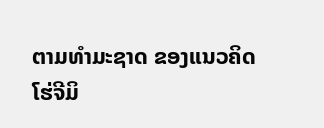ຕາມທຳມະຊາດ ຂອງແນວຄິດໂຮ່ຈີມິ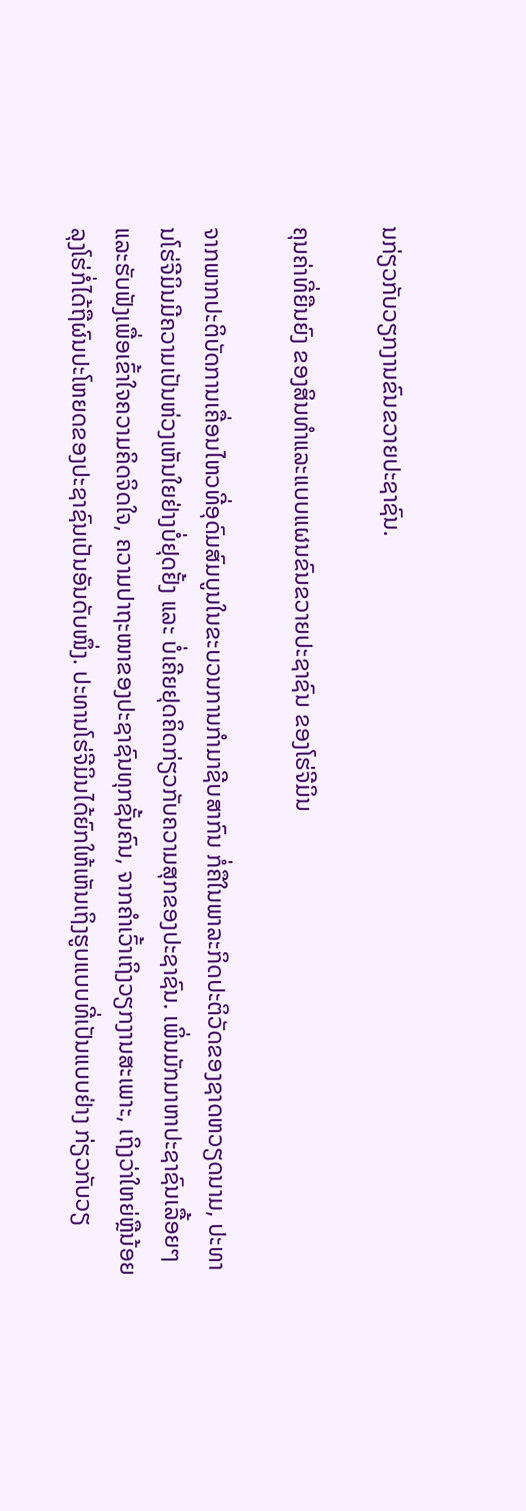ນກ່ຽວກັບວຽກງານຂົນຂວາຍປະຊາຊົນ.

ຄຸນຄ່າທີ່ຍືນຍົງ ຂອງສິນທຳແລະແບບແຜນຂົນຂວາຍປະຊາຊົນ ຂອງໂຮ່ຈີມິນ

ຈາກພາກປະຕິບັດການເຄື່ອນໄຫວທີ່ອຸດົມສົມບູນໃນຂະບວນການກຳມາຊີບສາກົນ ກໍ່ຄືໃນພາລະກິດປະຕິວັດຂອງຊາດຫວຽດນາມ, ປະທານໂຮ່ຈີມິນມີຄວາມເປັນຫ່ວງເຫັນໃຍຢ່າງບໍ່ຢຸດຢັ້ງ ແລະ ບໍ່ເຄີຍຢຸດຄິດກ່ຽວກັບຄວາມສຸກຂອງປະຊາຊົນ. ເພິ່ນມັກມາຫາປະຊາຊົນເລື້ອຍໆແລະຮັບຟັງເພື່ອເຂົ້າໃຈຄວາມຄິດຈິດໃຈ, ຄວາມປາຖະໜາຂອງປະຊາຊົນທຸກຊັ້ນຄົນ, ຈາກຄຳເວົ້າເຖິງວຽກງານສະເພາະ, ເຖິງວ່າໃຫຍ່ຫຼືນ້ອຍ ລຸງໂຮ່ກໍ່ໄດ້ຖືຜົນປະໂຫຍດຂອງປະຊາຊົນເປັນອັນດັບໜຶ່ງ. ປະທານໂຮ່ຈີມິນໄດ້ຍົກໃຫ້ເຫັນເຖິງຮູບແບບທີ່ເປັນແບບຢ່າງ ກ່ຽວກັບວຽ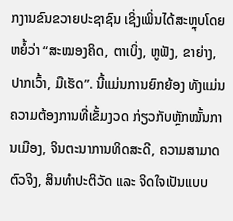ກງານຂົນຂວາຍປະຊາຊົນ ເຊິ່ງເພິ່ນໄດ້ສະຫຼຸບໂດຍຫຍໍ້ວ່າ “ສະໝອງຄິດ, ຕາເບິ່ງ, ຫູຟັງ, ຂາຍ່າງ, ປາກເວົ້າ, ມືເຮັດ”. ນີ້ແມ່ນການຍົກຍ້ອງ ທັງແມ່ນຄວາມຕ້ອງການທີ່ເຂັ້ມງວດ ກ່ຽວກັບຫຼັກໝັ້ນການເມືອງ, ຈິນຕະນາການທິດສະດີ, ຄວາມສາມາດຕົວຈິງ, ສິນທຳປະຕິວັດ ແລະ ຈິດໃຈເປັນແບບ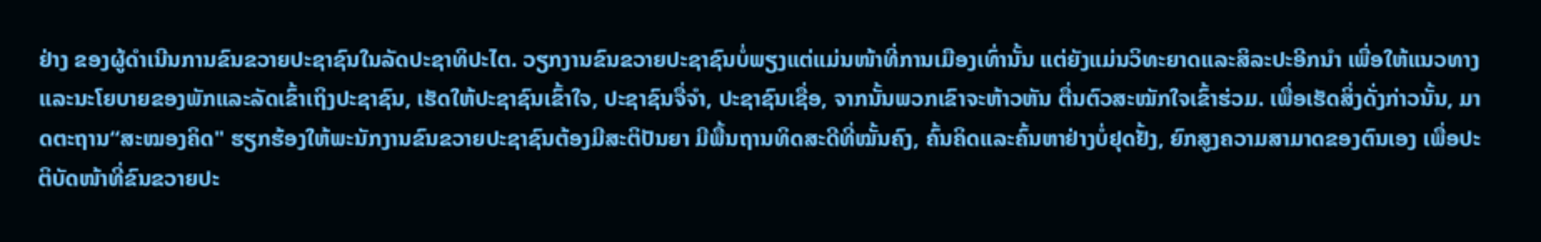ຢ່າງ ຂອງຜູ້ດຳເນີນການຂົນຂວາຍປະຊາຊົນໃນລັດປະຊາທິປະໄຕ. ວຽກງານຂົນຂວາຍປະຊາຊົນບໍ່ພຽງແຕ່ແມ່ນໜ້າທີ່ການເມືອງເທົ່ານັ້ນ ແຕ່ຍັງແມ່ນວິທະຍາດແລະສິລະປະອີກນຳ ເພື່ອໃຫ້ແນວທາງແລະນະໂຍບາຍຂອງພັກແລະລັດເຂົ້າເຖິງປະຊາຊົນ, ເຮັດໃຫ້ປະຊາຊົນເຂົ້າໃຈ, ປະຊາຊົນຈື່ຈຳ, ປະຊາຊົນເຊື່ອ, ຈາກນັ້ນພວກເຂົາຈະຫ້າວຫັນ ຕື່ນຕົວສະໝັກໃຈເຂົ້າຮ່ວມ. ເພື່ອເຮັດສິ່ງດັ່ງກ່າວນັ້ນ, ມາດຕະຖານ“ສະໝອງຄິດ" ຮຽກຮ້ອງໃຫ້ພະນັກງານຂົນຂວາຍປະຊາຊົນຕ້ອງມີສະຕິປັນຍາ ມີພື້ນຖານທິດສະດີທີ່ໝັ້ນຄົງ, ຄົ້ນຄິດແລະຄົ້ນຫາຢ່າງບໍ່ຢຸດຢັ້ງ, ຍົກສູງຄວາມສາມາດຂອງຕົນເອງ ເພື່ອປະຕິບັດໜ້າທີ່ຂົນຂວາຍປະ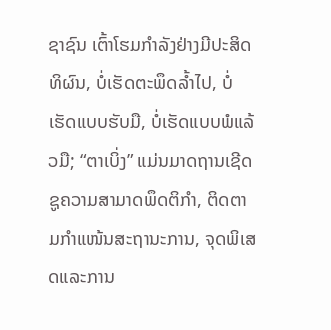ຊາຊົນ ເຕົ້າໂຮມກຳລັງຢ່າງມີປະສິດທິຜົນ, ບໍ່ເຮັດຕະພຶດລ້ຳໄປ, ບໍ່ເຮັດແບບຮັບມື, ບໍ່ເຮັດແບບພໍແລ້ວມື; “ຕາເບິ່ງ” ແມ່ນມາດຖານເຊີດຊູຄວາມສາມາດພຶດຕິກຳ, ຕິດຕາມກຳແໜ້ນສະຖານະການ, ຈຸດພິເສດແລະການ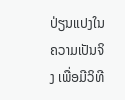ປ່ຽນແປງໃນຄວາມເປັນຈິງ ເພື່ອມີວິທີ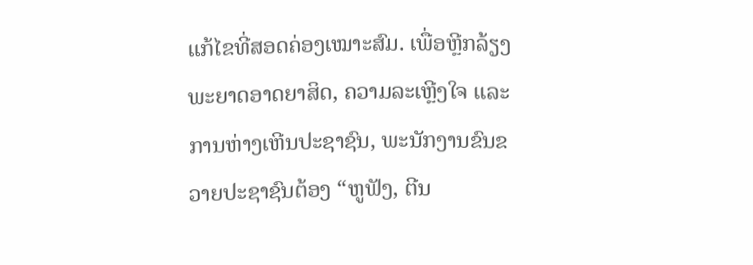ແກ້ໄຂທີ່ສອດຄ່ອງເໝາະສົມ. ເພື່ອຫຼີກລ້ຽງພະຍາດອາດຍາສິດ, ຄວາມລະເຫຼີງໃຈ ແລະ ການຫ່າງເຫີນປະຊາຊົນ, ພະນັກງານຂົນຂວາຍປະຊາຊົນຕ້ອງ “ຫູຟັງ, ຕີນ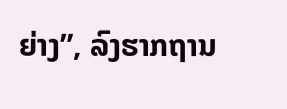ຍ່າງ”, ລົງຮາກຖານ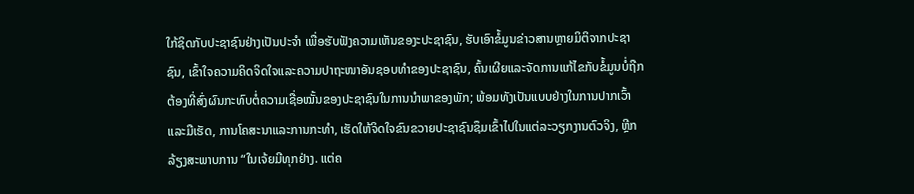ໃກ້ຊິດກັບປະຊາຊົນຢ່າງເປັນປະຈຳ ເພື່ອຮັບຟັງຄວາມເຫັນຂອງະປະຊາຊົນ, ຮັບເອົາຂໍ້ມູນຂ່າວສານຫຼາຍມິຕິຈາກປະຊາຊົນ, ເຂົ້າໃຈຄວາມຄິດຈິດໃຈແລະຄວາມປາຖະໜາອັນຊອບທຳຂອງປະຊາຊົນ, ຄົ້ນເຜີຍແລະຈັດການແກ້ໄຂກັບຂໍ້ມູນບໍ່ຖືກຕ້ອງທີ່ສົ່ງຜົນກະທົບຕໍ່ຄວາມເຊື່ອໝັ້ນຂອງປະຊາຊົນໃນການນຳພາຂອງພັກ; ພ້ອມທັງເປັນແບບຢ່າງໃນການປາກເວົ້າແລະມືເຮັດ, ການໂຄສະນາແລະການກະທຳ, ເຮັດໃຫ້ຈິດໃຈຂົນຂວາຍປະຊາຊົນຊຶມເຂົ້າໄປໃນແຕ່ລະວຽກງານຕົວຈິງ, ຫຼີກລ້ຽງສະພາບການ “ໃນເຈ້ຍມີທຸກຢ່າງ. ແຕ່ຄ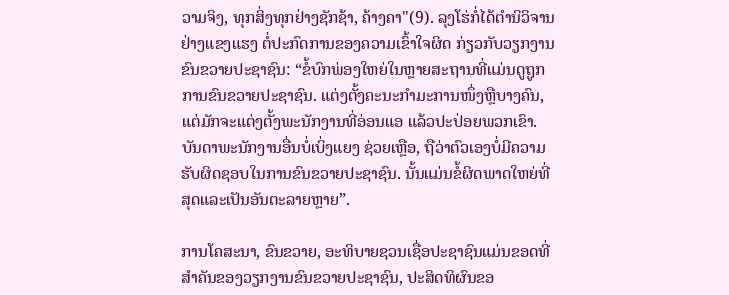ວາມຈິງ, ທຸກສິ່ງທຸກຢ່າງຊັກຊ້າ, ຄ້າງຄາ"(9). ລຸງໂຮ່ກໍ່ໄດ້ຕຳນິວິຈານຢ່າງແຂງແຮງ ຕໍ່ປະກົດການຂອງຄວາມເຂົ້າໃຈຜິດ ກ່ຽວກັບວຽກງານຂົນຂວາຍປະຊາຊົນ: “ຂໍ້ບົກພ່ອງໃຫຍ່ໃນຫຼາຍສະຖານທີ່ແມ່ນດູຖູກການຂົນຂວາຍປະຊາຊົນ. ແຕ່ງຕັ້ງຄະນະກຳມະການໜຶ່ງຫຼືບາງຄົນ, ແຕ່ມັກຈະແຕ່ງຕັ້ງພະນັກງານທີ່ອ່ອນແອ ແລ້ວປະປ່ອຍພວກເຂົາ. ບັນດາພະນັກງານອື່ນບໍ່ເບິ່ງແຍງ ຊ່ວຍເຫຼືອ, ຖືວ່າຕົວເອງບໍ່ມີຄວາມຮັບຜິດຊອບໃນການຂົນຂວາຍປະຊາຊົນ. ນັ້ນແມ່ນຂໍ້ຜິດພາດໃຫຍ່ທີ່ສຸດແລະເປັນອັນຕະລາຍຫຼາຍ”.

ການໂຄສະນາ, ຂົນຂວາຍ, ອະທິບາຍຊວນເຊື່ອປະຊາຊົນແມ່ນຂອດທີ່ສຳຄັນຂອງວຽກງານຂົນຂວາຍປະຊາຊົນ, ປະສິດທິຜົນຂອ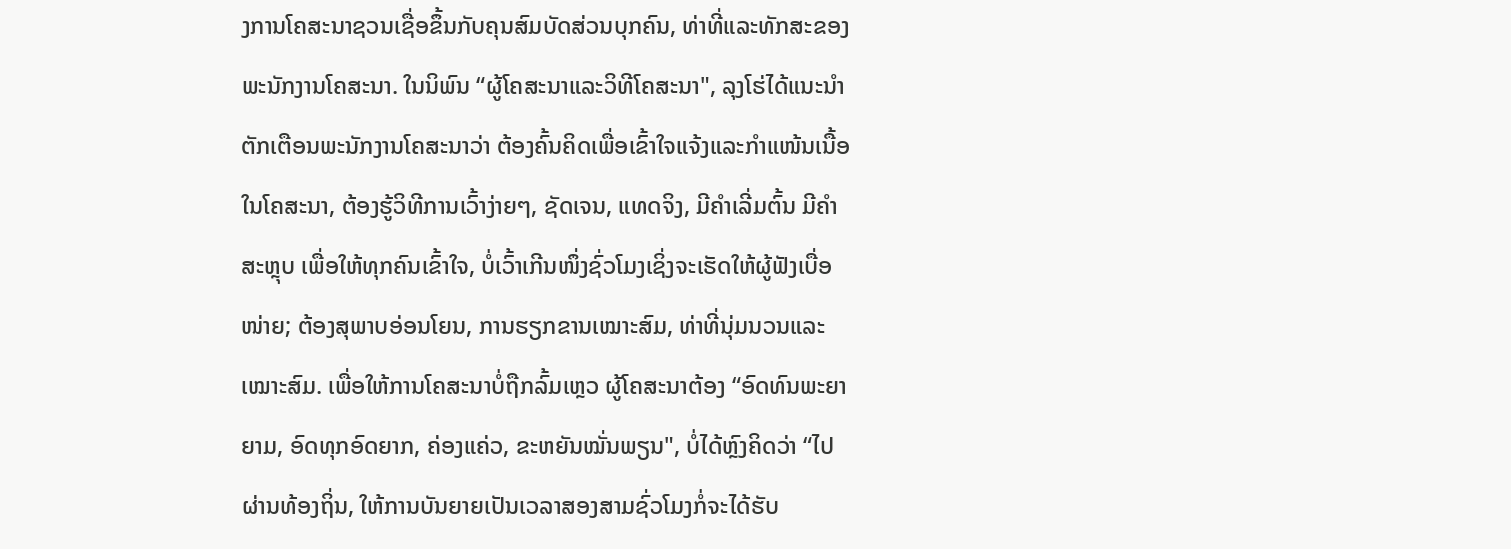ງການໂຄສະນາຊວນເຊື່ອຂຶ້ນກັບຄຸນສົມບັດສ່ວນບຸກຄົນ, ທ່າທີ່ແລະທັກສະຂອງພະນັກງານໂຄສະນາ. ໃນນິພົນ “ຜູ້ໂຄສະນາແລະວິທີໂຄສະນາ", ລຸງໂຮ່ໄດ້ແນະນຳຕັກເຕືອນພະນັກງານໂຄສະນາວ່າ ຕ້ອງຄົ້ນຄິດເພື່ອເຂົ້າໃຈແຈ້ງແລະກຳແໜ້ນເນື້ອໃນໂຄສະນາ, ຕ້ອງຮູ້ວິທີການເວົ້າງ່າຍໆ, ຊັດເຈນ, ແທດຈິງ, ມີຄຳເລີ່ມຕົ້ນ ມີຄຳສະຫຼຸບ ເພື່ອໃຫ້ທຸກຄົນເຂົ້າໃຈ, ບໍ່ເວົ້າເກີນໜຶ່ງຊົ່ວໂມງເຊິ່ງຈະເຮັດໃຫ້ຜູ້ຟັງເບື່ອໜ່າຍ; ຕ້ອງສຸພາບອ່ອນໂຍນ, ການຮຽກຂານເໝາະສົມ, ທ່າທີ່ນຸ່ມນວນແລະເໝາະສົມ. ເພື່ອໃຫ້ການໂຄສະນາບໍ່ຖືກລົ້ມເຫຼວ ຜູ້ໂຄສະນາຕ້ອງ “ອົດທົນພະຍາຍາມ, ອົດທຸກອົດຍາກ, ຄ່ອງແຄ່ວ, ຂະຫຍັນໝັ່ນພຽນ", ບໍ່ໄດ້ຫຼົງຄິດວ່າ “ໄປຜ່ານທ້ອງຖິ່ນ, ໃຫ້ການບັນຍາຍເປັນເວລາສອງສາມຊົ່ວໂມງກໍ່ຈະໄດ້ຮັບ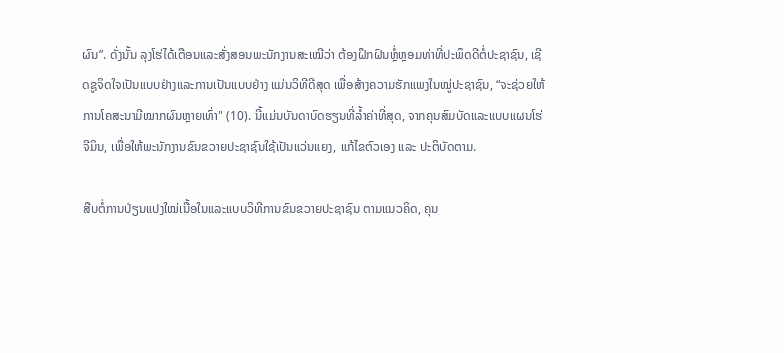ຜົນ”. ດັ່ງນັ້ນ ລຸງໂຮ່ໄດ້ເຕືອນແລະສັ່ງສອນພະນັກງານສະເໝີວ່າ ຕ້ອງຝຶກຝົນຫຼໍ່ຫຼອມທ່າທີ່ປະພຶດດີຕໍ່ປະຊາຊົນ, ເຊີດຊູຈິດໃຈເປັນແບບຢ່າງແລະການເປັນແບບຢ່າງ ແມ່ນວິທີດີສຸດ ເພື່ອສ້າງຄວາມຮັກແພງໃນໝູ່ປະຊາຊົນ, “ຈະຊ່ວຍໃຫ້ການໂຄສະນາມີໝາກຜົນຫຼາຍເທົ່າ" (10). ນີ້ແມ່ນບັນດາບົດຮຽນທີ່ລ້ຳຄ່າທີ່ສຸດ, ຈາກຄຸນສົມບັດແລະແບບແຜນໂຮ່ຈີມິນ, ເພື່ອໃຫ້ພະນັກງານຂົນຂວາຍປະຊາຊົນໃຊ້ເປັນແວ່ນແຍງ, ແກ້ໄຂຕົວເອງ ແລະ ປະຕິບັດຕາມ.

ສືບຕໍ່ການປ່ຽນແປງໃໝ່ເນື້ອໃນແລະແບບວິທີການຂົນຂວາຍປະຊາຊົນ ຕາມແນວຄິດ, ຄຸນ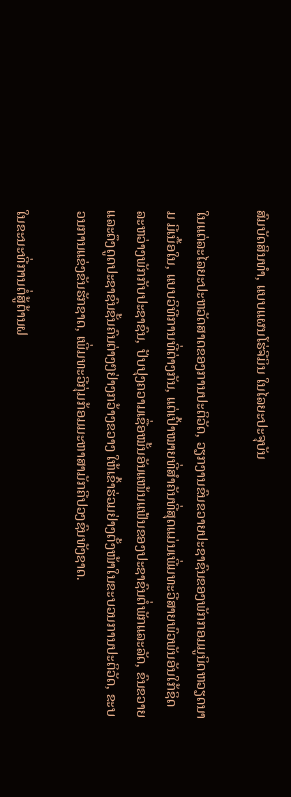ສົມບັດສິນທຳ, ແບບແຜນໂຮ່ຈີມິນ ໃນໄລຍະປະຈຸບັນ

ໃນແຕ່ລະໄລຍະປະຫວັດສາດຂອງການປະຕິວັດ, ວຽກງານຂົນຂວາຍປະຊາຊົນຂອງພັກກອມມູນິດຫວຽດນາມ ມີເນື້ອໃນ, ແບບວິທີການທີ່ຕ່າງກັນ, ແຕ່ເປົ້າໝາຍທີ່ສຳຄັນທີ່ສຸດແມ່ນເພີ່ມທະວີສາຍພົວພັນອັນໃກ້ຊິດລະຫວ່າງພັກກັບປະຊາຊົນ, ປັບປຸງຄວາມເຊື່ອໝັ້ນອັນແໜ້ນແຟ້ນຂອງປະຊາຊົນຕໍ່ພັກແລະລັດ, ຂົນຂວາຍແລະດຶງດູດປະຊາຊົນຊັ້ນຄົນຕ່າງໆຢ່າງກວ້າງຂວາງ ໃຫ້ເຂົ້າຮ່ວມຢ່າງຕັ້ງໜ້າໃນຂະບວນການປະຕິວັດ, ຂະບວນການແຂ່ງຂັນຮັກຊາດ, ເພີ່ມທະວີກຸ່ມກ້ອມມະຫາສາມັກຄີປວງຊົນທັງຊາດ.

ໃນຂະນະທີ່ການຕໍ່ສູ້ຕ້ານຝ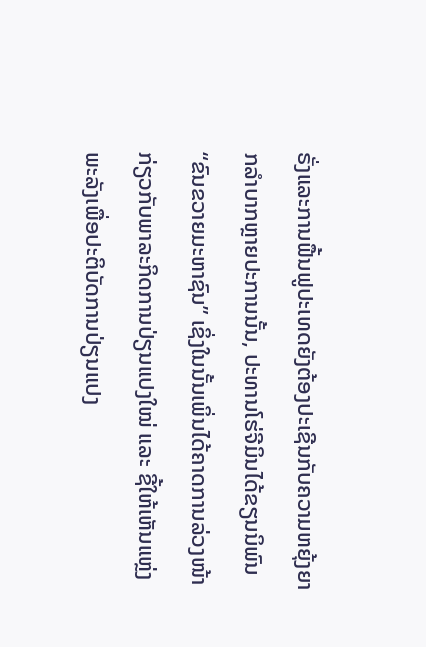ຣັ່ງແລະການຟື້ນຟູປະເທດຍັງຕ້ອງປະເຊີນກັບຄວາມຫຍຸ້ງຍາກລຳບາກຫຼາຍປະການນັ້ນ, ປະທານໂຮ່ຈີມິນໄດ້ຂຽນນິພົນ “ຂົນຂວາຍມະຫາຊົນ” ເຊິ່ງໃນນັ້ນເພິ່ນໄດ້ຄາດການລ່ວງໜ້າກ່ຽວກັບພາລະກິດການປ່ຽນແປງໃໝ່ ແລະ ຊີ້ໃຫ້ເຫັນແຫຼ່ງພະລັງເພື່ອປະຕິບັດການປ່ຽນແປງ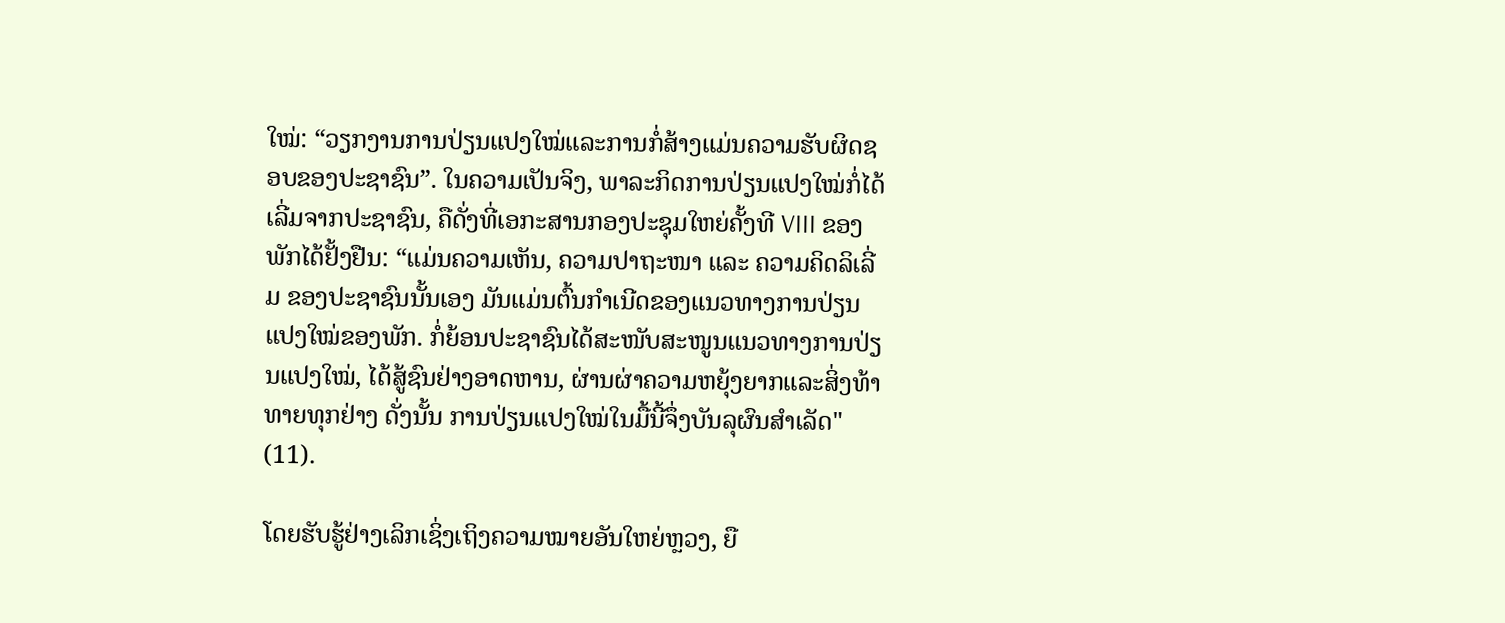ໃໝ່: “ວຽກງານການປ່ຽນແປງໃໝ່ແລະການກໍ່ສ້າງແມ່ນຄວາມຮັບຜິດຊອບຂອງປະຊາຊົນ”. ໃນຄວາມເປັນຈິງ, ພາລະກິດການປ່ຽນແປງໃໝ່ກໍ່ໄດ້ເລີ່ມຈາກປະຊາຊົນ, ຄືດັ່ງທີ່ເອກະສານກອງປະຊຸມໃຫຍ່ຄັ້ງທີ VIII ຂອງພັກໄດ້ຢັ້ງຢືນ: “ແມ່ນຄວາມເຫັນ, ຄວາມປາຖະໜາ ແລະ ຄວາມຄິດລິເລີ່ມ ຂອງປະຊາຊົນນັ້ນເອງ ມັນແມ່ນຕົ້ນກຳເນີດຂອງແນວທາງການປ່ຽນແປງໃໝ່ຂອງພັກ. ກໍ່ຍ້ອນປະຊາຊົນໄດ້ສະໜັບສະໜູນແນວທາງການປ່ຽນແປງໃໝ່, ໄດ້ສູ້ຊົນຢ່າງອາດຫານ, ຜ່ານຜ່າຄວາມຫຍຸ້ງຍາກແລະສິ່ງທ້າທາຍທຸກຢ່າງ ດັ່ງນັ້ນ ການປ່ຽນແປງໃໝ່ໃນມື້ນີ້ຈຶ່ງບັນລຸຜົນສຳເລັດ" (11).

ໂດຍຮັບຮູ້ຢ່າງເລິກເຊິ່ງເຖິງຄວາມໝາຍອັນໃຫຍ່ຫຼວງ, ຍື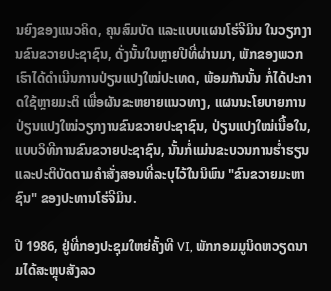ນຍົງຂອງແນວຄິດ, ຄຸນສົມບັດ ແລະແບບແຜນໂຮ່ຈີມິນ ໃນວຽກງານຂົນຂວາຍປະຊາຊົນ, ດັ່ງນັ້ນໃນຫຼາຍປີທີ່ຜ່ານມາ, ພັກຂອງພວກເຮົາໄດ້ດຳເນີນການປ່ຽນແປງໃໝ່ປະເທດ, ພ້ອມກັນນັ້ນ ກໍ່ໄດ້ປະກາດໃຊ້ຫຼາຍມະຕິ ເພື່ອຜັນຂະຫຍາຍແນວທາງ, ແຜນນະໂຍບາຍການປ່ຽນແປງໃໝ່ວຽກງານຂົນຂວາຍປະຊາຊົນ, ປ່ຽນແປງໃໝ່ເນື້ອໃນ, ແບບວິທີການຂົນຂວາຍປະຊາຊົນ, ນັ້ນກໍ່ແມ່ນຂະບວນການຮ່ຳຮຽນແລະປະຕິບັດຕາມຄຳສັ່ງສອນທີ່ລະບຸໄວ້ໃນນິພົນ "ຂົນຂວາຍມະຫາຊົນ" ຂອງປະທານໂຮ່ຈີມິນ.

ປີ 1986, ຢູ່ທີ່ກອງປະຊຸມໃຫຍ່ຄັ້ງທີ VI, ພັກກອມມູນິດຫວຽດນາມໄດ້ສະຫຼຸບສັງລວ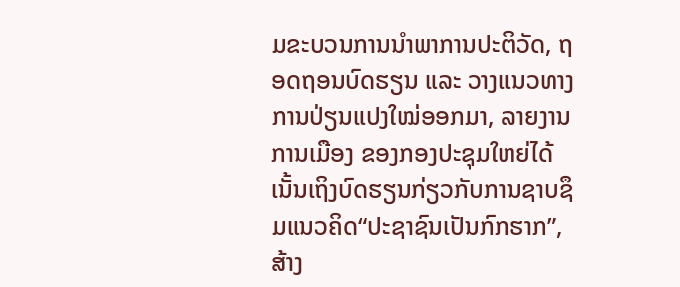ມຂະບວນການນຳພາການປະຕິວັດ, ຖອດຖອນບົດຮຽນ ແລະ ວາງແນວທາງການປ່ຽນແປງໃໝ່ອອກມາ, ລາຍງານການເມືອງ ຂອງກອງປະຊຸມໃຫຍ່ໄດ້ເນັ້ນເຖິງບົດຮຽນກ່ຽວກັບການຊາບຊຶມແນວຄິດ“ປະຊາຊົນເປັນກົກຮາກ”, ສ້າງ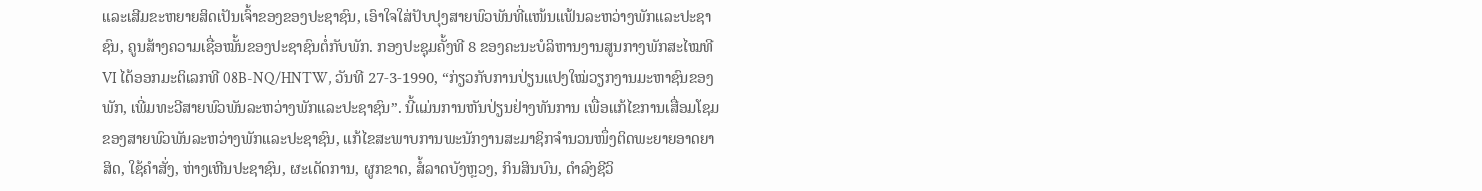ແລະເສີມຂະຫຍາຍສິດເປັນເຈົ້າຂອງຂອງປະຊາຊົນ, ເອົາໃຈໃສ່ປັບປຸງສາຍພົວພັນທີ່ແໜ້ນແຟ້ນລະຫວ່າງພັກແລະປະຊາຊົນ, ຄູນສ້າງຄວາມເຊື່ອໝັ້ນຂອງປະຊາຊົນຕໍ່ກັບພັກ. ກອງປະຊຸມຄັ້ງທີ 8 ຂອງຄະນະບໍລິຫານງານສູນກາງພັກສະໄໝທີ VI ໄດ້ອອກມະຕິເລກທີ 08B-NQ/HNTW, ວັນທີ 27-3-1990, “ກ່ຽວກັບການປ່ຽນແປງໃໝ່ວຽກງານມະຫາຊົນຂອງພັກ, ເພີ່ມທະວີສາຍພົວພັນລະຫວ່າງພັກແລະປະຊາຊົນ”. ນີ້ແມ່ນການຫັນປ່ຽນຢ່າງທັນການ ເພື່ອແກ້ໄຂການເສື່ອມໂຊມຂອງສາຍພົວພັນລະຫວ່າງພັກແລະປະຊາຊົນ, ແກ້ໄຂສະພາບການພະນັກງານສະມາຊິກຈຳນວນໜຶ່ງຕິດພະຍາຍອາດຍາສິດ, ໃຊ້ຄຳສັ່ງ, ຫ່າງເຫີນປະຊາຊົນ, ຜະເດັດການ, ຜູກຂາດ, ສໍ້ລາດບັງຫຼວງ, ກິນສິນບົນ, ດຳລົງຊີວິ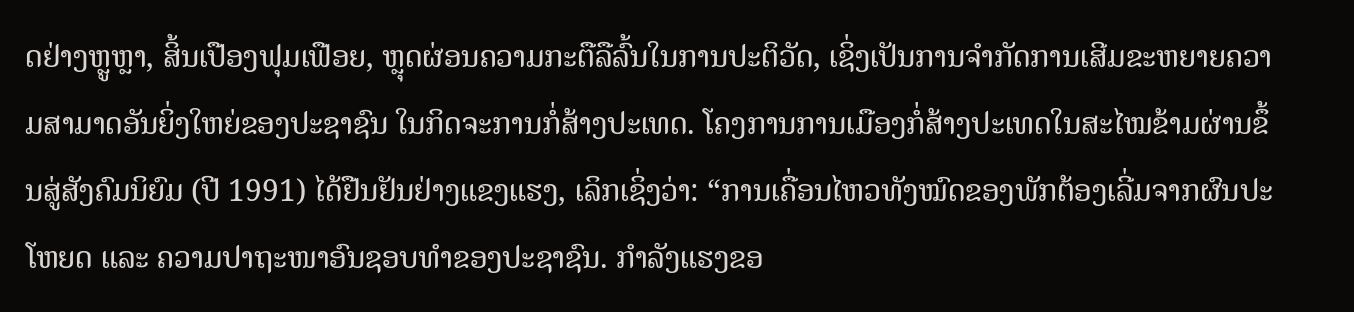ດຢ່າງຫຼູຫຼາ, ສິ້ນເປືອງຟຸມເຟືອຍ, ຫຼຸດຜ່ອນຄວາມກະຕືລືລົ້ນໃນການປະຕິວັດ, ເຊິ່ງເປັນການຈຳກັດການເສີມຂະຫຍາຍຄວາມສາມາດອັນຍິ່ງໃຫຍ່ຂອງປະຊາຊົນ ໃນກິດຈະການກໍ່ສ້າງປະເທດ. ໂຄງການການເມືອງກໍ່ສ້າງປະເທດໃນສະໄໝຂ້າມຜ່ານຂຶ້ນສູ່ສັງຄົມນິຍົມ (ປີ 1991) ໄດ້ຢືນຢັນຢ່າງແຂງແຮງ, ເລິກເຊິ່ງວ່າ: “ການເຄື່ອນໄຫວທັງໝົດຂອງພັກຕ້ອງເລີ່ມຈາກຜົນປະໂຫຍດ ແລະ ຄວາມປາຖະໜາອົນຊອບທຳຂອງປະຊາຊົນ. ກຳລັງແຮງຂອ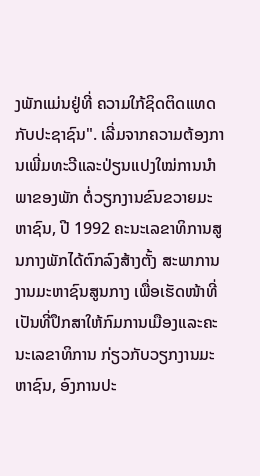ງພັກແມ່ນຢູ່ທີ່ ຄວາມໃກ້ຊິດຕິດແທດກັບປະຊາຊົນ". ເລີ່ມຈາກຄວາມຕ້ອງການເພີ່ມທະວີແລະປ່ຽນແປງໃໝ່ການນຳພາຂອງພັກ ຕໍ່ວຽກງານຂົນຂວາຍມະຫາຊົນ, ປີ 1992 ຄະນະເລຂາທິການສູນກາງພັກໄດ້ຕົກລົງສ້າງຕັ້ງ ສະພາການງານມະຫາຊົນສູນກາງ ເພື່ອເຮັດໜ້າທີ່ເປັນທີ່ປຶກສາໃຫ້ກົມການເມືອງແລະຄະນະເລຂາທິການ ກ່ຽວກັບວຽກງານມະຫາຊົນ, ອົງການປະ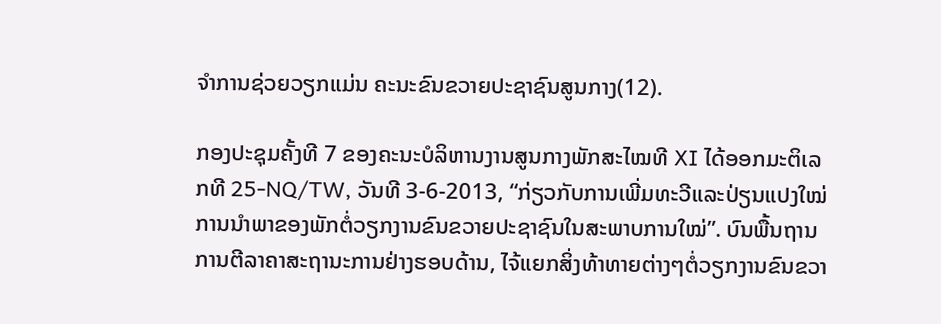ຈຳການຊ່ວຍວຽກແມ່ນ ຄະນະຂົນຂວາຍປະຊາຊົນສູນກາງ(12).

ກອງປະຊຸມຄັ້ງທີ 7 ຂອງຄະນະບໍລິຫານງານສູນກາງພັກສະໄໝທີ XI ໄດ້ອອກມະຕິເລກທີ 25-NQ/TW, ວັນທີ 3-6-2013, “ກ່ຽວກັບການເພີ່ມທະວີແລະປ່ຽນແປງໃໝ່ການນຳພາຂອງພັກຕໍ່ວຽກງານຂົນຂວາຍປະຊາຊົນໃນສະພາບການໃໝ່”. ບົນພື້ນຖານການຕີລາຄາສະຖານະການຢ່າງຮອບດ້ານ, ໄຈ້ແຍກສິ່ງທ້າທາຍຕ່າງໆຕໍ່ວຽກງານຂົນຂວາ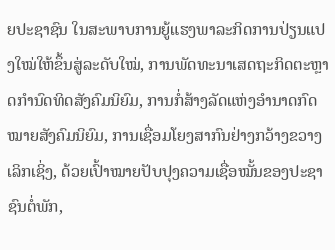ຍປະຊາຊົນ ໃນສະພາບການຍູ້ແຮງພາລະກິດການປ່ຽນແປງໃໝ່ໃຫ້ຂຶ້ນສູ່ລະດັບໃໝ່, ການພັດທະນາເສດຖະກິດຕະຫຼາດກຳນົດທິດສັງຄົມນິຍົມ, ການກໍ່ສ້າງລັດແຫ່ງອຳນາດກົດໝາຍສັງຄົມນິຍົມ, ການເຊື່ອມໂຍງສາກົນຢ່າງກວ້າງຂວາງເລິກເຊິ່ງ, ດ້ວຍເປົ້າໝາຍປັບປຸງຄວາມເຊື່ອໝັ້ນຂອງປະຊາຊົນຕໍ່ພັກ,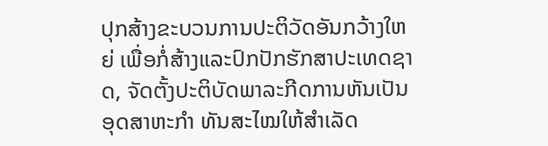ປຸກສ້າງຂະບວນການປະຕິວັດອັນກວ້າງໃຫຍ່ ເພື່ອກໍ່ສ້າງແລະປົກປັກຮັກສາປະເທດຊາດ, ຈັດຕັ້ງປະຕິບັດພາລະກີດການຫັນເປັນອຸດສາຫະກຳ ທັນສະໄໝໃຫ້ສຳເລັດ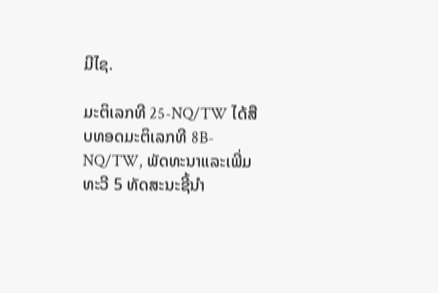ມີໄຊ.

ມະຕິເລກທີ 25-NQ/TW ໄດ້ສືບທອດມະຕິເລກທີ 8B-NQ/TW, ພັດທະນາແລະເພີ່ມທະວີ 5 ທັດສະນະຊີ້ນຳ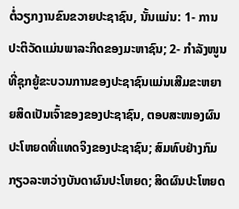ຕໍ່ວຽກງານຂົນຂວາຍປະຊາຊົນ, ນັ້ນແມ່ນ: 1- ການປະຕິວັດແມ່ນພາລະກິດຂອງມະຫາຊົນ; 2- ກຳລັງໜູນທີ່ຊຸກຍູ້ຂະບວນການຂອງປະຊາຊົນແມ່ນເສີມຂະຫຍາຍສິດເປັນເຈົ້າຂອງຂອງປະຊາຊົນ, ຕອບສະໜອງຜົນປະໂຫຍດທີ່ແທດຈິງຂອງປະຊາຊົນ; ສົມທົບຢ່າງກົມກຽວລະຫວ່າງບັນດາຜົນປະໂຫຍດ; ສິດຜົນປະໂຫຍດ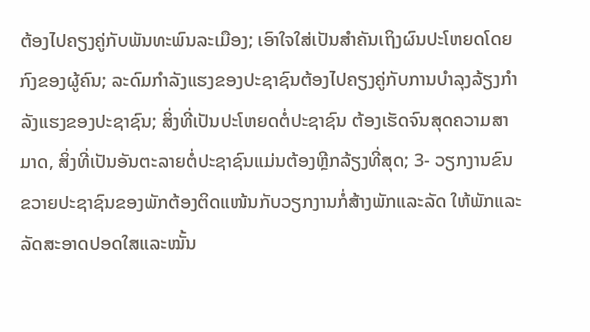ຕ້ອງໄປຄຽງຄູ່ກັບພັນທະພົນລະເມືອງ; ເອົາໃຈໃສ່ເປັນສຳຄັນເຖິງຜົນປະໂຫຍດໂດຍກົງຂອງຜູ້ຄົນ; ລະດົມກຳລັງແຮງຂອງປະຊາຊົນຕ້ອງໄປຄຽງຄູ່ກັບການບຳລຸງລ້ຽງກຳລັງແຮງຂອງປະຊາຊົນ; ສິ່ງທີ່ເປັນປະໂຫຍດຕໍ່ປະຊາຊົນ ຕ້ອງເຮັດຈົນສຸດຄວາມສາມາດ, ສິ່ງທີ່ເປັນອັນຕະລາຍຕໍ່ປະຊາຊົນແມ່ນຕ້ອງຫຼີກລ້ຽງທີ່ສຸດ; 3- ວຽກງານຂົນຂວາຍປະຊາຊົນຂອງພັກຕ້ອງຕິດແໜ້ນກັບວຽກງານກໍ່ສ້າງພັກແລະລັດ ໃຫ້ພັກແລະລັດສະອາດປອດໃສແລະໝັ້ນ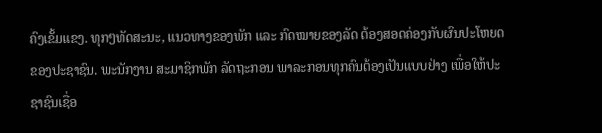ຄົງເຂັ້ມແຂງ. ທຸກໆທັດສະນະ, ແນວທາງຂອງພັກ ແລະ ກົດໝາຍຂອງລັດ ຕ້ອງສອດຄ່ອງກັບຜົນປະໂຫຍດຂອງປະຊາຊົນ. ພະນັກງານ ສະມາຊິກພັກ ລັດຖະກອນ ພາລະກອນທຸກຄົນຕ້ອງເປັນແບບຢ່າງ ເພື່ອໃຫ້ປະຊາຊົນເຊື່ອ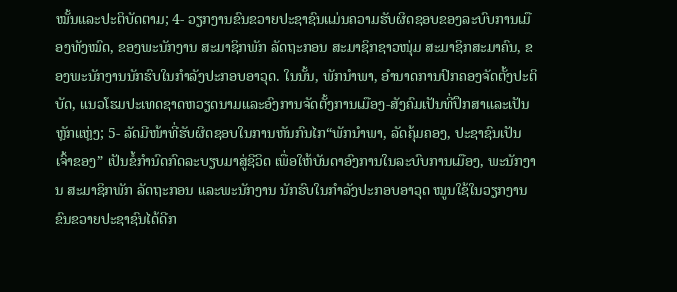ໝັ້ນແລະປະຕິບັດຕາມ; 4- ວຽກງານຂົນຂວາຍປະຊາຊົນແມ່ນຄວາມຮັບຜິດຊອບຂອງລະບົບການເມືອງທັງໝົດ, ຂອງພະນັກງານ ສະມາຊິກພັກ ລັດຖະກອນ ສະມາຊິກຊາວໜຸ່ມ ສະມາຊິກສະມາຄົນ, ຂອງພະນັກງານນັກຮົບໃນກຳລັງປະກອບອາວຸດ. ໃນນັ້ນ, ພັກນຳພາ, ອຳນາດການປົກຄອງຈັດຕັ້ງປະຕິບັດ, ແນວໂຮມປະເທດຊາດຫວຽດນາມແລະອົງການຈັດຕັ້ງການເມືອງ-ສັງຄົມເປັນທີ່ປຶກສາແລະເປັນຫຼັກແຫຼ່ງ; 5- ລັດມີໜ້າທີ່ຮັບຜິດຊອບໃນການຫັນກົນໄກ“ພັກນຳພາ, ລັດຄຸ້ມຄອງ, ປະຊາຊົນເປັນເຈົ້າຂອງ” ເປັນຂໍ້ກຳນົດກົດລະບຽບມາສູ່ຊີວິດ ເພື່ອໃຫ້ບັນດາອົງການໃນລະບົບການເມືອງ, ພະນັກງານ ສະມາຊິກພັກ ລັດຖະກອນ ແລະພະນັກງານ ນັກຮົບໃນກຳລັງປະກອບອາວຸດ ໝູນໃຊ້ໃນວຽກງານຂົນຂວາຍປະຊາຊົນໄດ້ດີກ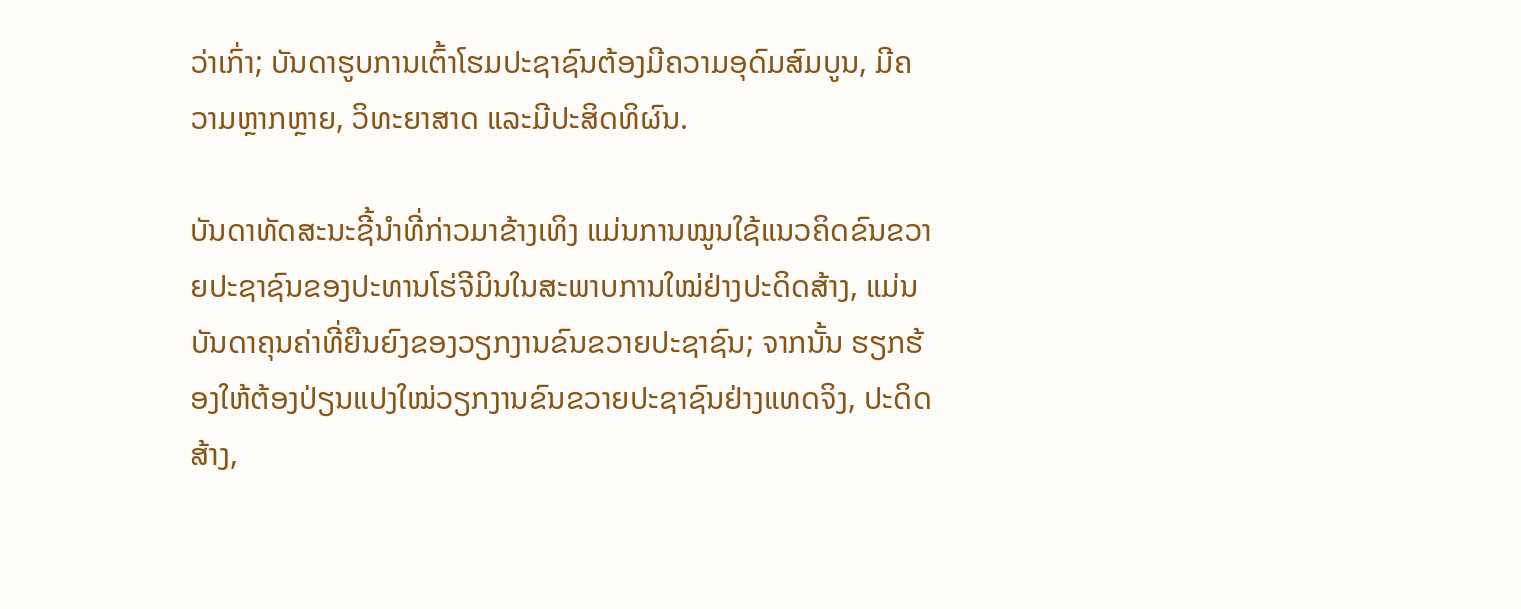ວ່າເກົ່າ; ບັນດາຮູບການເຕົ້າໂຮມປະຊາຊົນຕ້ອງມີຄວາມອຸດົມສົມບູນ, ມີຄວາມຫຼາກຫຼາຍ, ວິທະຍາສາດ ແລະມີປະສິດທິຜົນ.

ບັນດາທັດສະນະຊີ້ນຳທີ່ກ່າວມາຂ້າງເທິງ ແມ່ນການໝູນໃຊ້ແນວຄິດຂົນຂວາຍປະຊາຊົນຂອງປະທານໂຮ່ຈີມິນໃນສະພາບການໃໝ່ຢ່າງປະດິດສ້າງ, ແມ່ນບັນດາຄຸນຄ່າທີ່ຍືນຍົງຂອງວຽກງານຂົນຂວາຍປະຊາຊົນ; ຈາກນັ້ນ ຮຽກຮ້ອງໃຫ້ຕ້ອງປ່ຽນແປງໃໝ່ວຽກງານຂົນຂວາຍປະຊາຊົນຢ່າງແທດຈິງ, ປະດິດສ້າງ,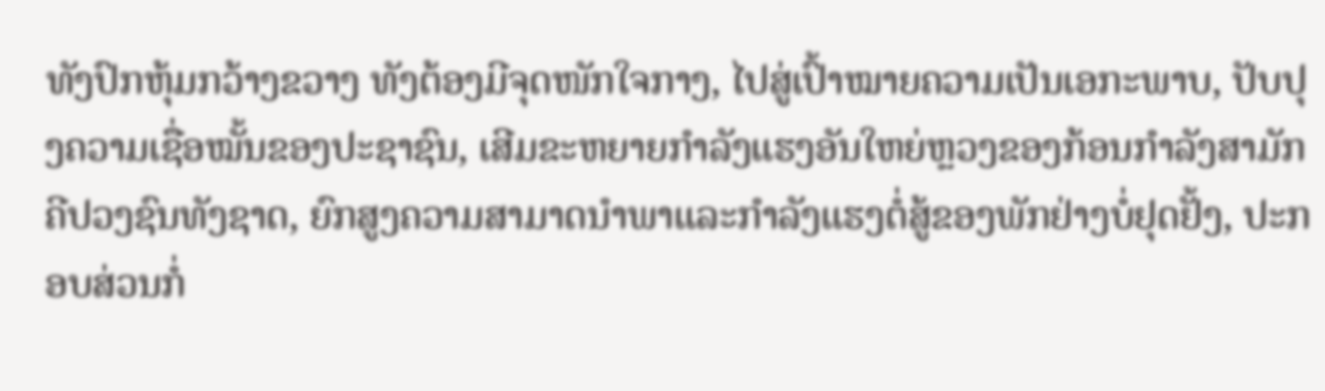ທັງປົກຫຸ້ມກວ້າງຂວາງ ທັງຕ້ອງມີຈຸດໜັກໃຈກາງ, ໄປສູ່ເປົ້າໝາຍຄວາມເປັນເອກະພາບ, ປັບປຸງຄວາມເຊື່ອໝັ້ນຂອງປະຊາຊົນ, ເສີມຂະຫຍາຍກຳລັງແຮງອັນໃຫຍ່ຫຼວງຂອງກ້ອນກຳລັງສາມັກຄີປວງຊົນທັງຊາດ, ຍົກສູງຄວາມສາມາດນຳພາແລະກຳລັງແຮງຕໍ່ສູ້ຂອງພັກຢ່າງບໍ່ຢຸດຢັ້ງ, ປະກອບສ່ວນກໍ່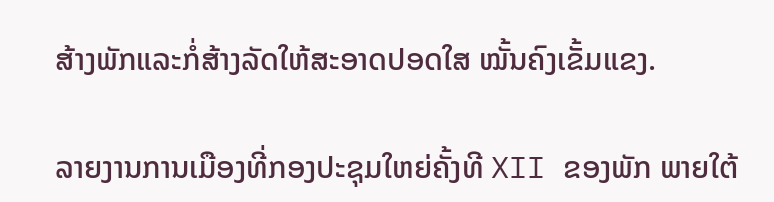ສ້າງພັກແລະກໍ່ສ້າງລັດໃຫ້ສະອາດປອດໃສ ໝັ້ນຄົງເຂັ້ມແຂງ.

ລາຍງານການເມືອງທີ່ກອງປະຊຸມໃຫຍ່ຄັ້ງທີ XII ຂອງພັກ ພາຍໃຕ້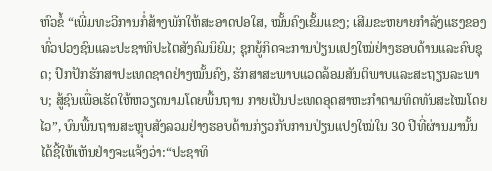ຫົວຂໍ້ “ເພີ່ມທະວີການກໍ່ສ້າງພັກໃຫ້ສະອາດປອໃສ, ໝັ້ນຄົງເຂັ້ມແຂງ; ເສີມຂະຫຍາຍກຳລັງແຮງຂອງທົ່ວປວງຊົນແລະປະຊາທິປະໄຕສັງຄົມນິຍົມ; ຊຸກຍູ້ກິດຈະການປ່ຽນແປງໃໝ່ຢ່າງຮອບດ້ານແລະຄົບຊຸດ; ປົກປັກຮັກສາປະເທດຊາດຢ່າງໝັ້ນຄົງ, ຮັກສາສະພາບແວດລ້ອມສັນຕິພາບແລະສະຖຽນລະພາບ; ສູ້ຊົນເພື່ອເຮັດໃຫ້ຫວຽດນາມໂດຍພື້ນຖານ ກາຍເປັນປະເທດອຸດສາຫະກຳຕາມທິດທັນສະໄໝໂດຍໄວ”, ບົນພື້ນຖານສະຫຼຸບສັງລວມຢ່າງຮອບດ້ານກ່ຽວກັບການປ່ຽນແປງໃໝ່ໃນ 30 ປີທີ່ຜ່ານມານັ້ນ ໄດ້ຊີ້ໃຫ້ເຫັນຢ່າງຈະແຈ້ງວ່າ:“ປະຊາທິ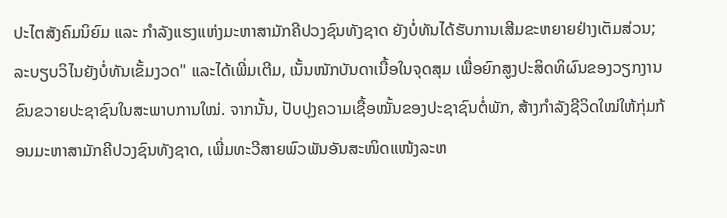ປະໄຕສັງຄົມນິຍົມ ແລະ ກຳລັງແຮງແຫ່ງມະຫາສາມັກຄີປວງຊົນທັງຊາດ ຍັງບໍ່ທັນໄດ້ຮັບການເສີມຂະຫຍາຍຢ່າງເຕັມສ່ວນ; ລະບຽບວິໄນຍັງບໍ່ທັນເຂັ້ມງວດ" ແລະໄດ້ເພີ່ມເຕີມ, ເນັ້ນໜັກບັນດາເນື້ອໃນຈຸດສຸມ ເພື່ອຍົກສູງປະສິດທິຜົນຂອງວຽກງານຂົນຂວາຍປະຊາຊົນໃນສະພາບການໃໝ່. ຈາກນັ້ນ, ປັບປຸງຄວາມເຊື້ອໝັ້ນຂອງປະຊາຊົນຕໍ່ພັກ, ສ້າງກຳລັງຊີວິດໃໝ່ໃຫ້ກຸ່ມກ້ອນມະຫາສາມັກຄີປວງຊົນທັງຊາດ, ເພີ່ມທະວີສາຍພົວພັນອັນສະໜິດແໜ້ງລະຫ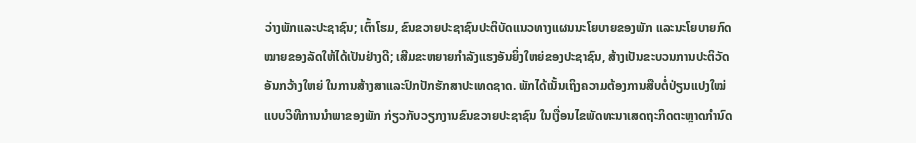ວ່າງພັກແລະປະຊາຊົນ; ເຕົ້າໂຮມ, ຂົນຂວາຍປະຊາຊົນປະຕິບັດແນວທາງແຜນນະໂຍບາຍຂອງພັກ ແລະນະໂຍບາຍກົດໝາຍຂອງລັດໃຫ້ໄດ້ເປັນຢ່າງດີ; ເສີມຂະຫຍາຍກຳລັງແຮງອັນຍິ່ງໃຫຍ່ຂອງປະຊາຊົນ, ສ້າງເປັນຂະບວນການປະຕິວັດອັນກວ້າງໃຫຍ່ ໃນການສ້າງສາແລະປົກປັກຮັກສາປະເທດຊາດ. ພັກໄດ້ເນັ້ນເຖິງຄວາມຕ້ອງການສືບຕໍ່ປ່ຽນແປງໃໝ່ແບບວິທີການນຳພາຂອງພັກ ກ່ຽວກັບວຽກງານຂົນຂວາຍປະຊາຊົນ ໃນເງື່ອນໄຂພັດທະນາເສດຖະກິດຕະຫຼາດກຳນົດ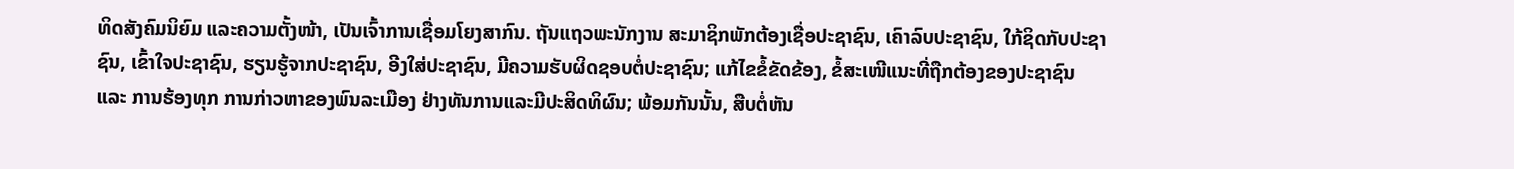ທິດສັງຄົມນິຍົມ ແລະຄວາມຕັ້ງໜ້າ, ເປັນເຈົ້າການເຊື່ອມໂຍງສາກົນ. ຖັນແຖວພະນັກງານ ສະມາຊິກພັກຕ້ອງເຊື່ອປະຊາຊົນ, ເຄົາລົບປະຊາຊົນ, ໃກ້ຊິດກັບປະຊາຊົນ, ເຂົ້າໃຈປະຊາຊົນ, ຮຽນຮູ້ຈາກປະຊາຊົນ, ອີງໃສ່ປະຊາຊົນ, ມີຄວາມຮັບຜິດຊອບຕໍ່ປະຊາຊົນ; ແກ້ໄຂຂໍ້ຂັດຂ້ອງ, ຂໍ້ສະເໜີແນະທີ່ຖືກຕ້ອງຂອງປະຊາຊົນ ແລະ ການຮ້ອງທຸກ ການກ່າວຫາຂອງພົນລະເມືອງ ຢ່າງທັນການແລະມີປະສິດທິຜົນ; ພ້ອມກັນນັ້ນ, ສືບຕໍ່ຫັນ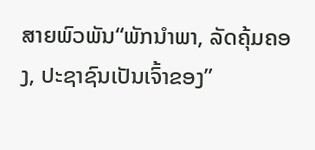ສາຍພົວພັນ“ພັກນຳພາ, ລັດຄຸ້ມຄອງ, ປະຊາຊົນເປັນເຈົ້າຂອງ”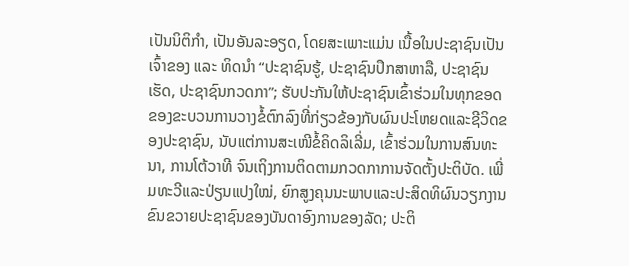ເປັນນິຕິກຳ, ເປັນອັນລະອຽດ, ໂດຍສະເພາະແມ່ນ ເນື້ອໃນປະຊາຊົນເປັນເຈົ້າຂອງ ແລະ ທິດນຳ “ປະຊາຊົນຮູ້, ປະຊາຊົນປຶກສາຫາລື, ປະຊາຊົນເຮັດ, ປະຊາຊົນກວດກາ”; ຮັບປະກັນໃຫ້ປະຊາຊົນເຂົ້າຮ່ວມໃນທຸກຂອດຂອງຂະບວນການວາງຂໍ້ຕົກລົງທີ່ກ່ຽວຂ້ອງກັບຜົນປະໂຫຍດແລະຊີວິດຂອງປະຊາຊົນ, ນັບແຕ່ການສະເໜີຂໍ້ຄິດລິເລີ່ມ, ເຂົ້າຮ່ວມໃນການສົນທະນາ, ການໂຕ້ວາທີ ຈົນເຖິງການຕິດຕາມກວດກາການຈັດຕັ້ງປະຕິບັດ. ເພີ່ມທະວີແລະປ່ຽນແປງໃໝ່, ຍົກສູງຄຸນນະພາບແລະປະສິດທິຜົນວຽກງານຂົນຂວາຍປະຊາຊົນຂອງບັນດາອົງການຂອງລັດ; ປະຕິ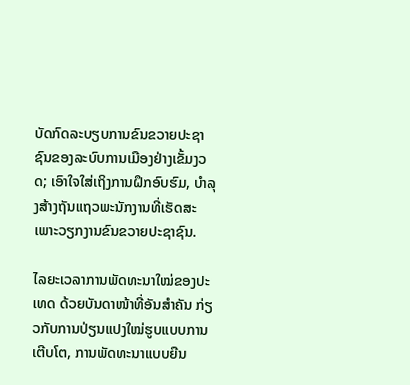ບັດກົດລະບຽບການຂົນຂວາຍປະຊາຊົນຂອງລະບົບການເມືອງຢ່າງເຂັ້ມງວດ; ເອົາໃຈໃສ່ເຖິງການຝຶກອົບຮົມ, ບຳລຸງສ້າງຖັນແຖວພະນັກງານທີ່ເຮັດສະເພາະວຽກງານຂົນຂວາຍປະຊາຊົນ.

ໄລຍະເວລາການພັດທະນາໃໝ່ຂອງປະເທດ ດ້ວຍບັນດາໜ້າທີ່ອັນສຳຄັນ ກ່ຽວກັບການປ່ຽນແປງໃໝ່ຮູບແບບການເຕີບໂຕ, ການພັດທະນາແບບຍືນ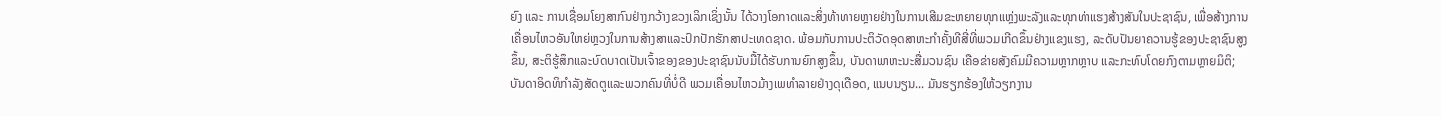ຍົງ ແລະ ການເຊື່ອມໂຍງສາກົນຢ່າງກວ້າງຂວງເລິກເຊິ່ງນັ້ນ ໄດ້ວາງໂອກາດແລະສິ່ງທ້າທາຍຫຼາຍຢ່າງໃນການເສີມຂະຫຍາຍທຸກແຫຼ່ງພະລັງແລະທຸກທ່າແຮງສ້າງສັນໃນປະຊາຊົນ, ເພື່ອສ້າງການເຄື່ອນໄຫວອັນໃຫຍ່ຫຼວງໃນການສ້າງສາແລະປົກປັກຮັກສາປະເທດຊາດ. ພ້ອມກັບການປະຕິວັດອຸດສາຫະກຳຄັ້ງທີສີ່ທີ່ພວມເກີດຂຶ້ນຢ່າງແຂງແຮງ, ລະດັບປັນຍາຄວານຮູ້ຂອງປະຊາຊົນສູງຂຶ້ນ, ສະຕິຮູ້ສຶກແລະບົດບາດເປັນເຈົ້າຂອງຂອງປະຊາຊົນນັບມື້ໄດ້ຮັບການຍົກສູງຂຶ້ນ, ບັນດາພາຫະນະສື່ມວນຊົນ ເຄືອຂ່າຍສັງຄົມມີຄວາມຫຼາກຫຼາບ ແລະກະທົບໂດຍກົງຕາມຫຼາຍມິຕິ; ບັນດາອິດທິກຳລັງສັດຕູແລະພວກຄົນທີ່ບໍ່ດີ ພວມເຄື່ອນໄຫວມ້າງເພທຳລາຍຢ່າງດຸເດືອດ, ແນບນຽນ... ມັນຮຽກຮ້ອງໃຫ້ວຽກງານ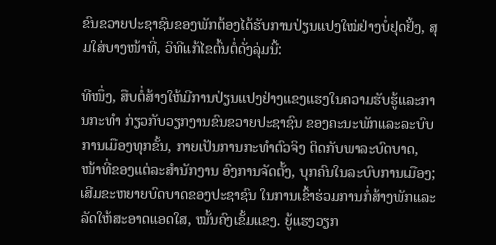ຂົນຂວາຍປະຊາຊົນຂອງພັກຕ້ອງໄດ້ຮັບການປ່ຽນແປງໃໝ່ຢ່າງບໍ່ຢຸດຢັ້ງ, ສຸມໃສ່ບາງໜ້າທີ່, ວິທີແກ້ໄຂຕົ້ນຕໍ່ດັ່ງລຸ່ມນີ້:

ທີໜຶ່ງ, ສືບຕໍ່ສ້າງໃຫ້ມີການປ່ຽນແປງຢ່າງແຂງແຮງໃນຄວາມຮັບຮູ້ແລະການກະທຳ ກ່ຽວກັບວຽກງານຂົນຂວາຍປະຊາຊົນ ຂອງຄະນະພັກແລະລະບົບການເມືອງທຸກຂັ້ນ, ກາຍເປັນການກະທຳຕົວຈິງ ຕິດກັບພາລະບົດບາດ, ໜ້າທີ່ຂອງແຕ່ລະສຳນັກງານ ອົງການຈັດຕັ້ງ, ບຸກຄົນໃນລະບົບການເມືອງ; ເສີມຂະຫຍາຍບົດບາດຂອງປະຊາຊົນ ໃນການເຂົ້າຮ່ວມການກໍ່ສ້າງພັກແລະລັດໃຫ້ສະອາດແອດໃສ, ໝັ້ນຄົງເຂັ້ມແຂງ. ຍູ້ແຮງວຽກ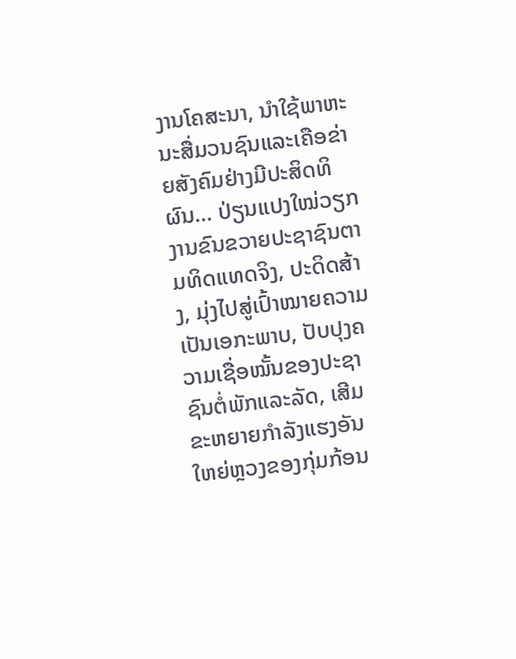ງານໂຄສະນາ, ນຳໃຊ້ພາຫະນະສື່ມວນຊົນແລະເຄືອຂ່າຍສັງຄົມຢ່າງມີປະສິດທິຜົນ… ປ່ຽນແປງໃໝ່ວຽກງານຂົນຂວາຍປະຊາຊົນຕາມທິດແທດຈິງ, ປະດິດສ້າງ, ມຸ່ງໄປສູ່ເປົ້າໝາຍຄວາມເປັນເອກະພາບ, ປັບປຸງຄວາມເຊື່ອໝັ້ນຂອງປະຊາຊົນຕໍ່ພັກແລະລັດ, ເສີມຂະຫຍາຍກຳລັງແຮງອັນໃຫຍ່ຫຼວງຂອງກຸ່ມກ້ອນ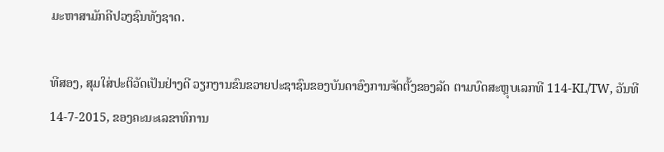ມະຫາສາມັກຄີປວງຊົນທັງຊາດ.

ທີສອງ, ສຸມໃສ່ປະຕິວັດເປັນຢ່າງດີ ວຽກງານຂົນຂວາຍປະຊາຊົນຂອງບັນດາອົງການຈັດຕັ້ງຂອງລັດ ຕາມບົດສະຫຼຸບເລກທີ 114-KL/TW, ວັນທີ 14-7-2015, ຂອງຄະນະເລຂາທິການ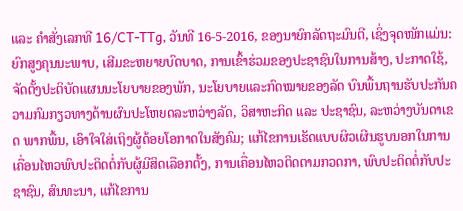ແລະ ຄຳສັ່ງເລກທີ 16/CT-TTg, ວັນທີ 16-5-2016, ຂອງນາຍົກລັດຖະມົນຕີ, ເຊິ່ງຈຸດໜັກແມ່ນ: ຍົກສູງຄຸນນະພາບ, ເສີມຂະຫຍາຍບົດບາດ, ການເຂົ້າຮ່ວມຂອງປະຊາຊົນໃນການສ້າງ, ປະກາດໃຊ້, ຈັດຕັ້ງປະຕິບັດແຜນນະໂຍບາຍຂອງພັກ, ນະໂຍບາຍແລະກົດໝາຍຂອງລັດ ບົນພື້ນຖານຮັບປະກັນຄວາມກົມກຽວທາງດ້ານຜົນປະໂຫຍດລະຫວ່າງລັດ, ວິສາຫະກິດ ແລະ ປະຊາຊົນ, ລະຫວ່າງບັນດາເຂດ ພາກພື້ນ, ເອົາໃຈໃສ່ເຖິງຜູ້ດ້ອຍໂອກາດໃນສັງຄົມ; ແກ້ໄຂການເຮັດແບບຜິວເຜີນຮູບນອກໃນການເຄື່ອນໄຫວພົບປະຕິດຕໍ່ກັບຜູ້ມີສິດເລືອກຕັ້ງ, ການເຄື່ອນໄຫວຕິດຕາມກວດກາ, ພົບປະຕິດຕໍ່ກັບປະຊາຊົນ, ສົນທະນາ, ແກ້ໄຂການ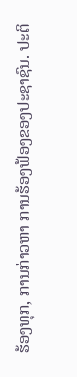ຮ້ອງທຸກ, ການກ່າວຫາ ການຮ້ອງຟ້ອງຂອງປະຊາຊົນ. ປະຕິ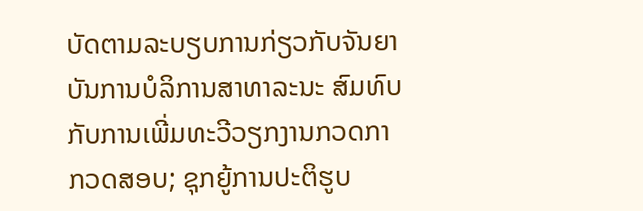ບັດຕາມລະບຽບການກ່ຽວກັບຈັນຍາບັນການບໍລິການສາທາລະນະ ສົມທົບກັບການເພີ່ມທະວີວຽກງານກວດກາ ກວດສອບ; ຊຸກຍູ້ການປະຕິຮູບ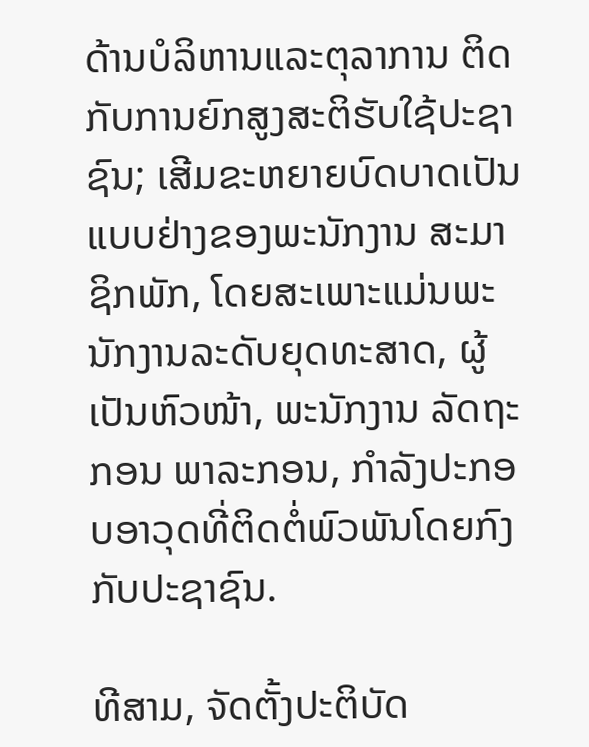ດ້ານບໍລິຫານແລະຕຸລາການ ຕິດກັບການຍົກສູງສະຕິຮັບໃຊ້ປະຊາຊົນ; ເສີມຂະຫຍາຍບົດບາດເປັນແບບຢ່າງຂອງພະນັກງານ ສະມາຊິກພັກ, ໂດຍສະເພາະແມ່ນພະນັກງານລະດັບຍຸດທະສາດ, ຜູ້ເປັນຫົວໜ້າ, ພະນັກງານ ລັດຖະກອນ ພາລະກອນ, ກຳລັງປະກອບອາວຸດທີ່ຕິດຕໍ່ພົວພັນໂດຍກົງກັບປະຊາຊົນ.

ທີສາມ, ຈັດຕັ້ງປະຕິບັດ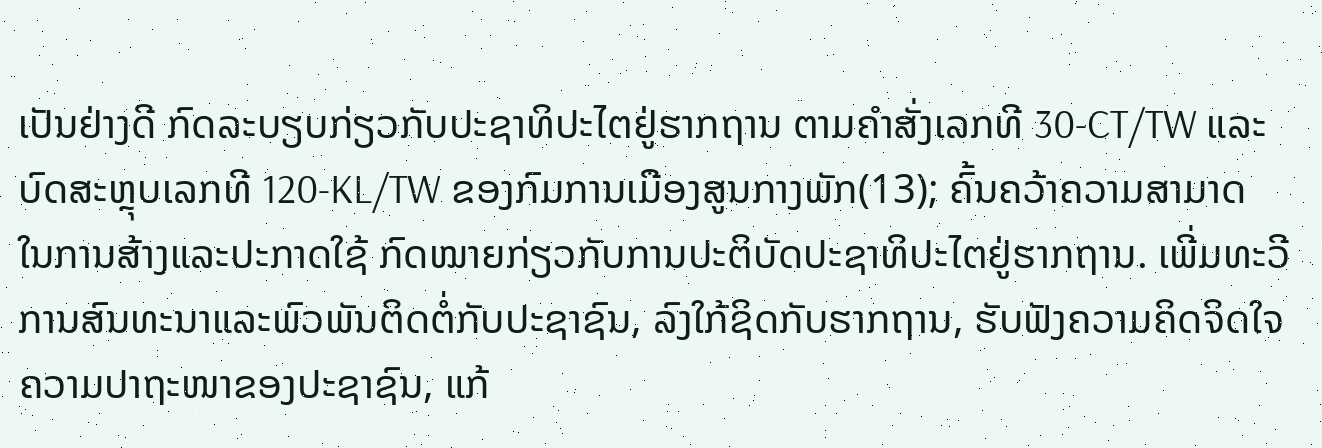ເປັນຢ່າງດີ ກົດລະບຽບກ່ຽວກັບປະຊາທິປະໄຕຢູ່ຮາກຖານ ຕາມຄຳສັ່ງເລກທີ 30-CT/TW ແລະ ບົດສະຫຼຸບເລກທີ 120-KL/TW ຂອງກົມການເມືອງສູນກາງພັກ(13); ຄົ້ນຄວ້າຄວາມສາມາດໃນການສ້າງແລະປະກາດໃຊ້ ກົດໝາຍກ່ຽວກັບການປະຕິບັດປະຊາທິປະໄຕຢູ່ຮາກຖານ. ເພີ່ມທະວີການສົນທະນາແລະພົວພັນຕິດຕໍ່ກັບປະຊາຊົນ, ລົງໃກ້ຊິດກັບຮາກຖານ, ຮັບຟັງຄວາມຄິດຈິດໃຈ ຄວາມປາຖະໜາຂອງປະຊາຊົນ, ແກ້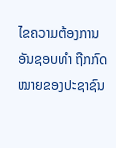ໄຂຄວາມຕ້ອງການອັນຊອບທຳ ຖືກກົດໝາຍຂອງປະຊາຊົນ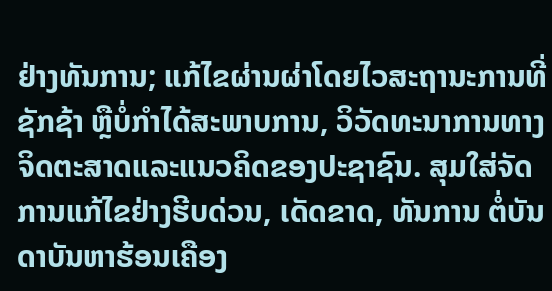ຢ່າງທັນການ; ແກ້ໄຂຜ່ານຜ່າໂດຍໄວສະຖານະການທີ່ຊັກຊ້າ ຫຼືບໍ່ກຳໄດ້ສະພາບການ, ວິວັດທະນາການທາງຈິດຕະສາດແລະແນວຄິດຂອງປະຊາຊົນ. ສຸມໃສ່ຈັດການແກ້ໄຂຢ່າງຮີບດ່ວນ, ເດັດຂາດ, ທັນການ ຕໍ່ບັນດາບັນຫາຮ້ອນເຄືອງ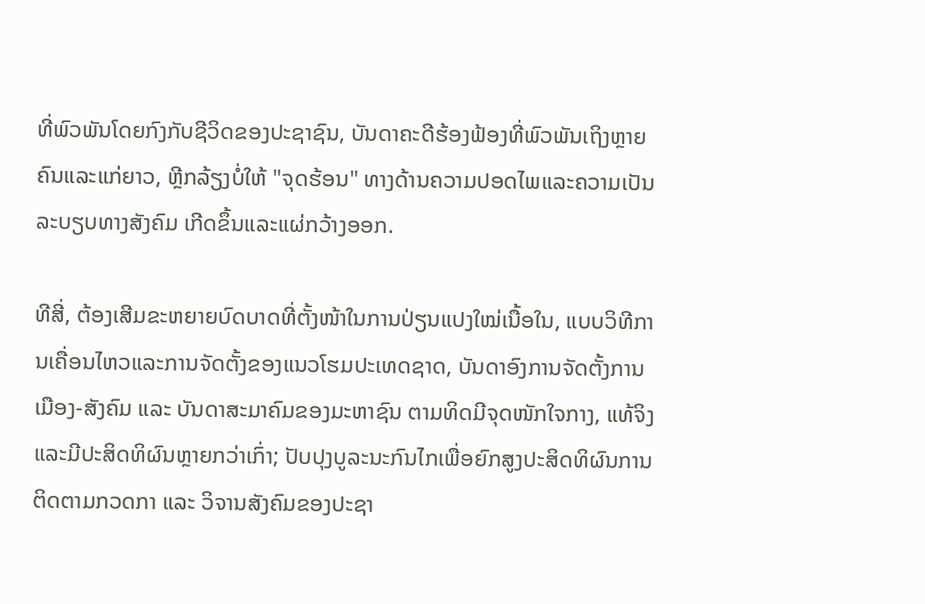ທີ່ພົວພັນໂດຍກົງກັບຊີວິດຂອງປະຊາຊົນ, ບັນດາຄະດີຮ້ອງຟ້ອງທີ່ພົວພັນເຖິງຫຼາຍຄົນແລະແກ່ຍາວ, ຫຼີກລ້ຽງບໍ່ໃຫ້ "ຈຸດຮ້ອນ" ທາງດ້ານຄວາມປອດໄພແລະຄວາມເປັນລະບຽບທາງສັງຄົມ ເກີດຂຶ້ນແລະແຜ່ກວ້າງອອກ.

ທີສີ່, ຕ້ອງເສີມຂະຫຍາຍບົດບາດທີ່ຕັ້ງໜ້າໃນການປ່ຽນແປງໃໝ່ເນື້ອໃນ, ແບບວິທີການເຄື່ອນໄຫວແລະການຈັດຕັ້ງຂອງແນວໂຮມປະເທດຊາດ, ບັນດາອົງການຈັດຕັ້ງການເມືອງ-ສັງຄົມ ແລະ ບັນດາສະມາຄົມຂອງມະຫາຊົນ ຕາມທິດມີຈຸດໜັກໃຈກາງ, ແທ້ຈິງ ແລະມີປະສິດທິຜົນຫຼາຍກວ່າເກົ່າ; ປັບປຸງບູລະນະກົນໄກເພື່ອຍົກສູງປະສິດທິຜົນການຕິດຕາມກວດກາ ແລະ ວິຈານສັງຄົມຂອງປະຊາ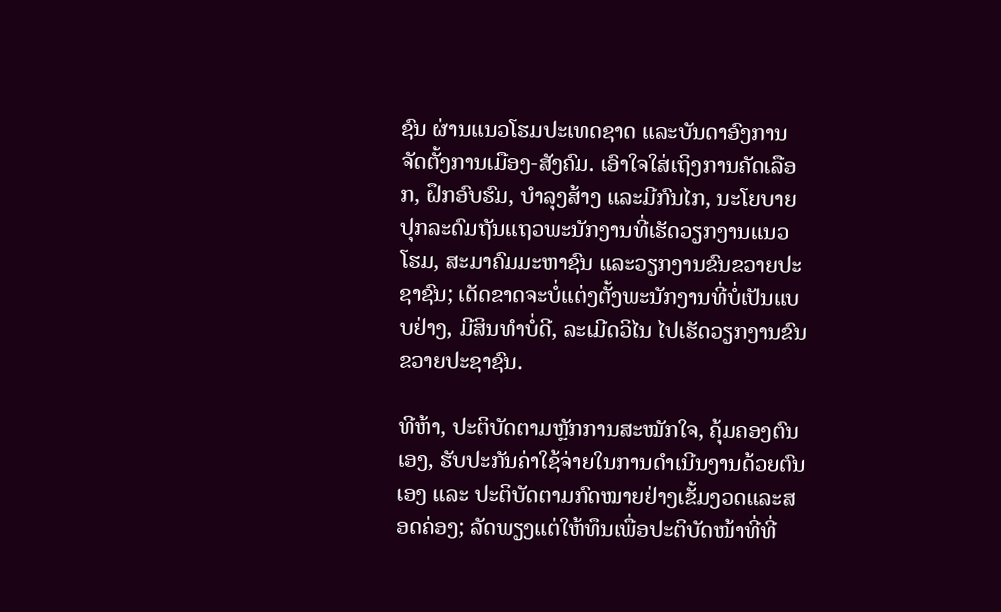ຊົນ ຜ່ານແນວໂຮມປະເທດຊາດ ແລະບັນດາອົງການຈັດຕັ້ງການເມືອງ-ສັງຄົມ. ເອົາໃຈໃສ່ເຖິງການຄັດເລືອກ, ຝຶກອົບຮົມ, ບຳລຸງສ້າງ ແລະມີກົນໄກ, ນະໂຍບາຍປຸກລະດົມຖັນແຖວພະນັກງານທີ່ເຮັດວຽກງານແນວໂຮມ, ສະມາຄົມມະຫາຊົນ ແລະວຽກງານຂົນຂວາຍປະຊາຊົນ; ເດັດຂາດຈະບໍ່ແຕ່ງຕັ້ງພະນັກງານທີ່ບໍ່ເປັນແບບຢ່າງ, ມີສິນທຳບໍ່ດີ, ລະເມີດວິໄນ ໄປເຮັດວຽກງານຂົນຂວາຍປະຊາຊົນ.

ທີຫ້າ, ປະຕິບັດຕາມຫຼັກການສະໝັກໃຈ, ຄຸ້ມຄອງຕົນເອງ, ຮັບປະກັນຄ່າໃຊ້ຈ່າຍໃນການດຳເນີນງານດ້ວຍຕົນເອງ ແລະ ປະຕິບັດຕາມກົດໝາຍຢ່າງເຂັ້ມງວດແລະສອດຄ່ອງ; ລັດພຽງແຕ່ໃຫ້ທຶນເພື່ອປະຕິບັດໜ້າທີ່ທີ່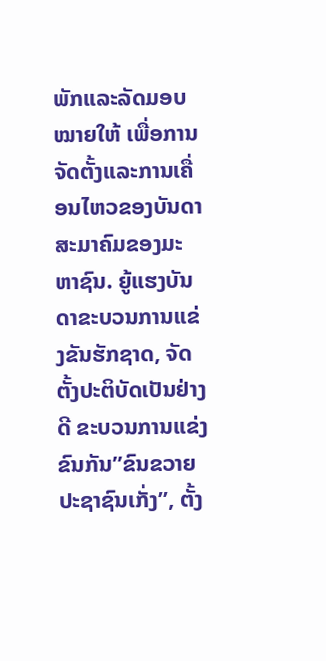ພັກແລະລັດມອບໝາຍໃຫ້ ເພື່ອການຈັດຕັ້ງແລະການເຄື່ອນໄຫວຂອງບັນດາສະມາຄົມຂອງມະຫາຊົນ. ຍູ້ແຮງບັນດາຂະບວນການແຂ່ງຂັນຮັກຊາດ, ຈັດຕັ້ງປະຕິບັດເປັນຢ່າງດີ ຂະບວນການແຂ່ງຂົນກັນ”ຂົນຂວາຍປະຊາຊົນເກັ່ງ”, ຕັ້ງ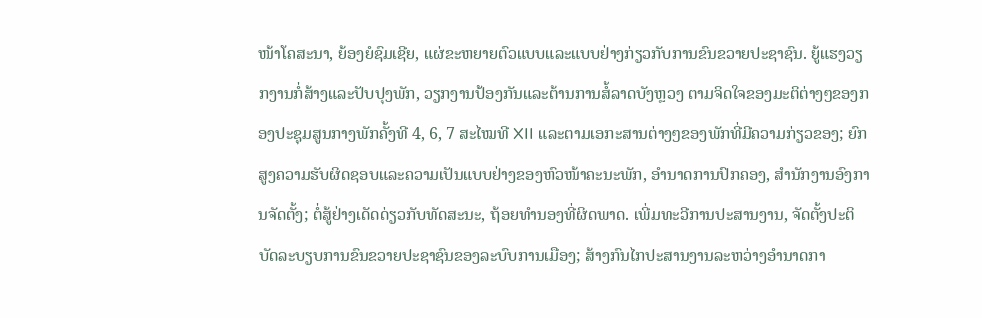ໜ້າໂຄສະນາ, ຍ້ອງຍໍຊົມເຊີຍ, ແຜ່ຂະຫຍາຍຕົວແບບແລະແບບຢ່າງກ່ຽວກັບການຂົນຂວາຍປະຊາຊົນ. ຍູ້ແຮງວຽກງານກໍ່ສ້າງແລະປັບປຸງພັກ, ວຽກງານປ້ອງກັນແລະຕ້ານການສໍ້ລາດບັງຫຼວງ ຕາມຈິດໃຈຂອງມະຕິຕ່າງໆຂອງກອງປະຊຸມສູນກາງພັກຄັ້ງທີ 4, 6, 7 ສະໄໝທີ XII ແລະຕາມເອກະສານຕ່າງໆຂອງພັກທີ່ມີຄວາມກ່ຽວຂອງ; ຍົກສູງຄວາມຮັບຜິດຊອບແລະຄວາມເປັນແບບຢ່າງຂອງຫົວໜ້າຄະນະພັກ, ອຳນາດການປົກຄອງ, ສຳນັກງານອົງການຈັດຕັ້ງ; ຕໍ່ສູ້ຢ່າງເດັດດ່ຽວກັບທັດສະນະ, ຖ້ອຍທຳນອງທີ່ຜິດພາດ. ເພີ່ມທະວີການປະສານງານ, ຈັດຕັ້ງປະຕິບັດລະບຽບການຂົນຂວາຍປະຊາຊົນຂອງລະບົບການເມືອງ; ສ້າງກົນໄກປະສານງານລະຫວ່າງອຳນາດກາ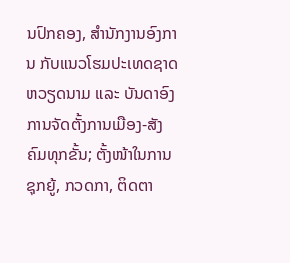ນປົກຄອງ, ສຳນັກງານອົງການ ກັບແນວໂຮມປະເທດຊາດຫວຽດນາມ ແລະ ບັນດາອົງການຈັດຕັ້ງການເມືອງ-ສັງຄົມທຸກຂັ້ນ; ຕັ້ງໜ້າໃນການຊຸກຍູ້, ກວດກາ, ຕິດຕາ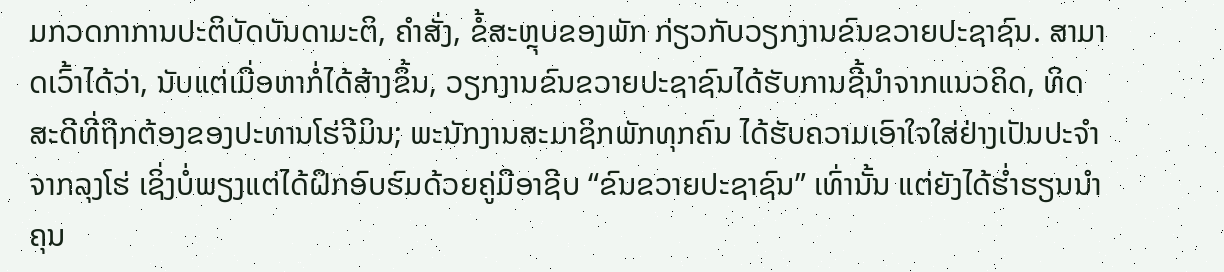ມກວດກາການປະຕິບັດບັນດາມະຕິ, ຄຳສັ່ງ, ຂໍ້ສະຫຼຸບຂອງພັກ ກ່ຽວກັບວຽກງານຂົນຂວາຍປະຊາຊົນ. ສາມາດເວົ້າໄດ້ວ່າ, ນັບແຕ່ເມື່ອຫາກໍ່ໄດ້ສ້າງຂຶ້ນ, ວຽກງານຂົນຂວາຍປະຊາຊົນໄດ້ຮັບການຊີ້ນຳຈາກແນວຄິດ, ທິດສະດີທີ່ຖືກຕ້ອງຂອງປະທານໂຮ່ຈີມິນ; ພະນັກງານສະມາຊິກພັກທຸກຄົນ ໄດ້ຮັບຄວາມເອົາໃຈໃສ່ຢ່າງເປັນປະຈຳຈາກລຸງໂຮ່ ເຊິ່ງບໍ່ພຽງແຕ່ໄດ້ຝຶກອົບຮົມດ້ວຍຄູ່ມືອາຊີບ “ຂົນຂວາຍປະຊາຊົນ” ເທົ່ານັ້ນ ແຕ່ຍັງໄດ້ຮ່ຳຮຽນນຳຄຸນ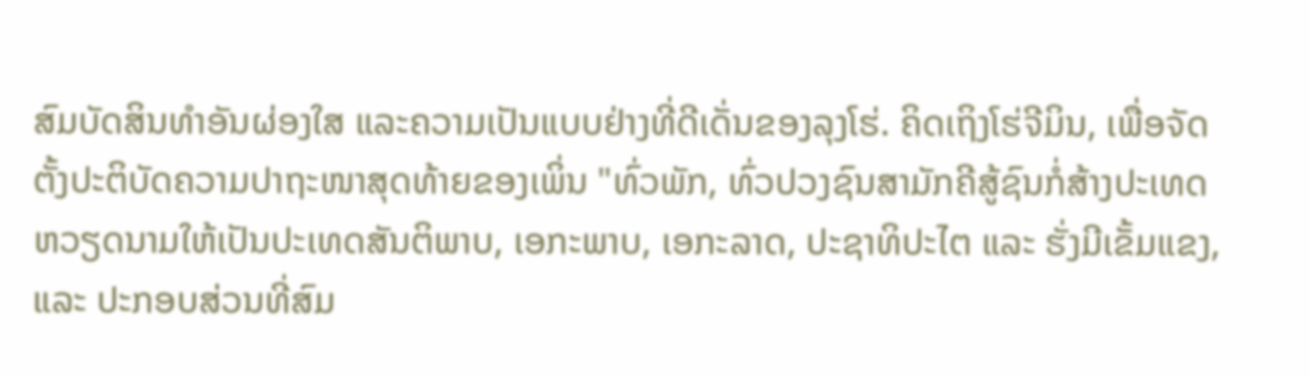ສົມບັດສິນທຳອັນຜ່ອງໃສ ແລະຄວາມເປັນແບບຢ່າງທີ່ດີເດັ່ນຂອງລຸງໂຮ່. ຄິດເຖິງໂຮ່ຈີມິນ, ເພື່ອຈັດຕັ້ງປະຕິບັດຄວາມປາຖະໜາສຸດທ້າຍຂອງເພິ່ນ "ທົ່ວພັກ, ທົ່ວປວງຊົນສາມັກຄີສູ້ຊົນກໍ່ສ້າງປະເທດຫວຽດນາມໃຫ້ເປັນປະເທດສັນຕິພາບ, ເອກະພາບ, ເອກະລາດ, ປະຊາທິປະໄຕ ແລະ ຮັ່ງມີເຂັ້ມແຂງ, ແລະ ປະກອບສ່ວນທີ່ສົມ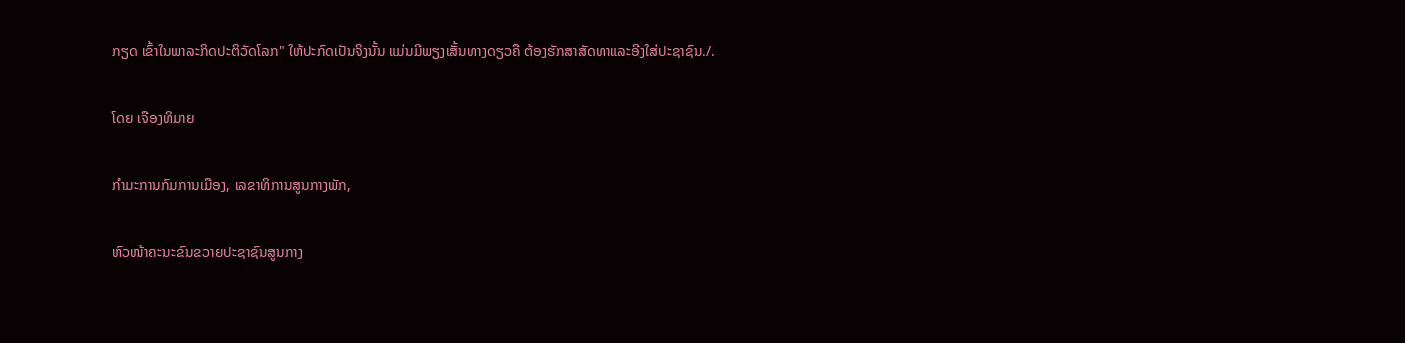ກຽດ ເຂົ້າໃນພາລະກິດປະຕິວັດໂລກ" ໃຫ້ປະກົດເປັນຈິງນັ້ນ ແມ່ນມີພຽງເສັ້ນທາງດຽວຄື ຕ້ອງຮັກສາສັດທາແລະອີງໃສ່ປະຊາຊົນ./.

ໂດຍ ເຈືອງທິມາຍ

ກຳມະການກົມການເມືອງ, ເລຂາທິການສູນກາງພັກ,

ຫົວໜ້າຄະນະຂົນຂວາຍປະຊາຊົນສູນກາງ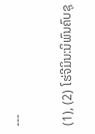---

(1), (2) ໂຮ່ຈີມິນ:ນິພົນຄົບຊຸ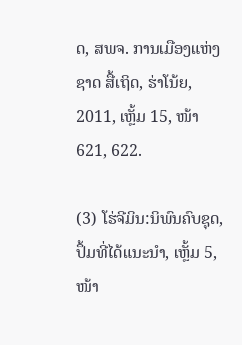ດ, ສພຈ. ການເມືອງແຫ່ງຊາດ ສື້ເຖິດ, ຮ່າໂນ້ຍ, 2011, ເຫຼັ້ມ 15, ໜ້າ 621, 622.

(3) ໂຮ່ຈີມິນ:ນິພົນຄົບຊຸດ, ປຶ້ມທີ່ໄດ້ແນະນຳ, ເຫຼັ້ມ 5, ໜ້າ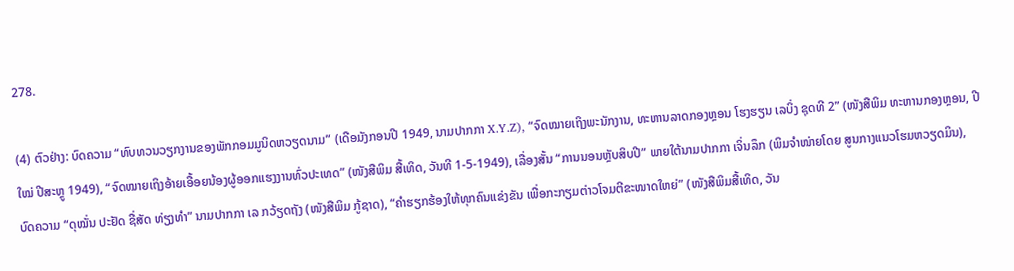278.

(4) ຕົວຢ່າງ: ບົດຄວາມ “ທົບທວນວຽກງານຂອງພັກກອມມູນິດຫວຽດນາມ” (ເດືອມັງກອນປີ 1949, ນາມປາກກາ X.Y.Z), “ຈົດໝາຍເຖິງພະນັກງານ, ທະຫານລາດກອງຫຼອນ ໂຮງຮຽນ ເລບິ່ງ ຊຸດທີ 2” (ໜັງສືພິມ ທະຫານກອງຫຼອນ, ປີໃໝ່ ປີສະຫຼູ 1949), “ຈົດໝາຍເຖິງອ້າຍເອື້ອຍນ້ອງຜູ້ອອກແຮງງານທົ່ວປະເທດ” (ໜັງສືພິມ ສື້ເທິດ, ວັນທີ 1-5-1949), ເລື່ອງສັ້ນ “ການນອນຫຼັບສິບປີ” ພາຍໃຕ້ນາມປາກກາ ເຈິ່ນລຶກ (ພິມຈຳໜ່າຍໂດຍ ສູນກາງແນວໂຮມຫວຽດມິນ), ບົດຄວາມ “ດຸໝັ່ນ ປະຢັດ ຊື່ສັດ ທ່ຽງທຳ” ນາມປາກກາ ເລ ກວ້ຽດຖັງ (ໜັງສືພິມ ກູ້ຊາດ), “ຄຳຮຽກຮ້ອງໃຫ້ທຸກຄົນແຂ່ງຂັນ ເພື່ອກະກຽມຕ່າວໂຈມຕີຂະໜາດໃຫຍ່” (ໜັງສືພິມສື້ເທິດ, ວັນ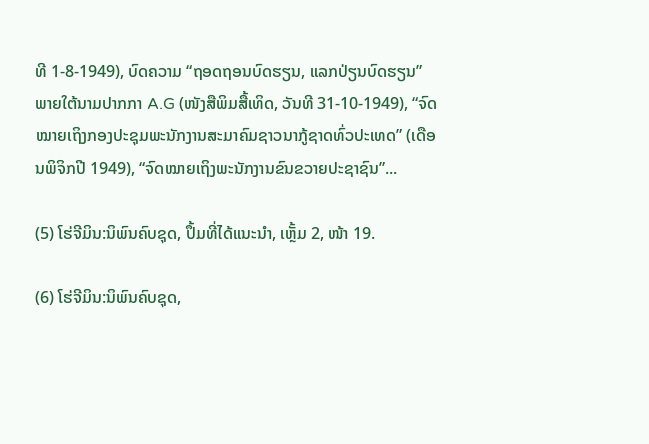ທີ 1-8-1949), ບົດຄວາມ “ຖອດຖອນບົດຮຽນ, ແລກປ່ຽນບົດຮຽນ” ພາຍໃຕ້ນາມປາກກາ A.G (ໜັງສືພິມສື້ເທິດ, ວັນທີ 31-10-1949), “ຈົດໝາຍເຖິງກອງປະຊຸມພະນັກງານສະມາຄົມຊາວນາກູ້ຊາດທົ່ວປະເທດ” (ເດືອນພິຈິກປີ 1949), “ຈົດໝາຍເຖິງພະນັກງານຂົນຂວາຍປະຊາຊົນ”...

(5) ໂຮ່ຈີມິນ:ນິພົນຄົບຊຸດ, ປຶ້ມທີ່ໄດ້ແນະນຳ, ເຫຼັ້ມ 2, ໜ້າ 19.

(6) ໂຮ່ຈີມິນ:ນິພົນຄົບຊຸດ,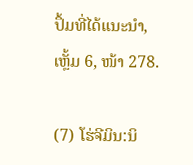ປຶ້ມທີ່ໄດ້ແນະນຳ, ເຫຼັ້ມ 6, ໜ້າ 278.

(7) ໂຮ່ຈີມິນ:ນິ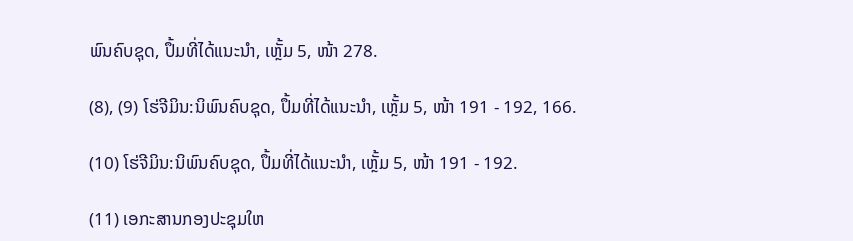ພົນຄົບຊຸດ, ປຶ້ມທີ່ໄດ້ແນະນຳ, ເຫຼັ້ມ 5, ໜ້າ 278.

(8), (9) ໂຮ່ຈີມິນ:ນິພົນຄົບຊຸດ, ປຶ້ມທີ່ໄດ້ແນະນຳ, ເຫຼັ້ມ 5, ໜ້າ 191 - 192, 166.

(10) ໂຮ່ຈີມິນ:ນິພົນຄົບຊຸດ, ປຶ້ມທີ່ໄດ້ແນະນຳ, ເຫຼັ້ມ 5, ໜ້າ 191 - 192.

(11) ເອກະສານກອງປະຊຸມໃຫ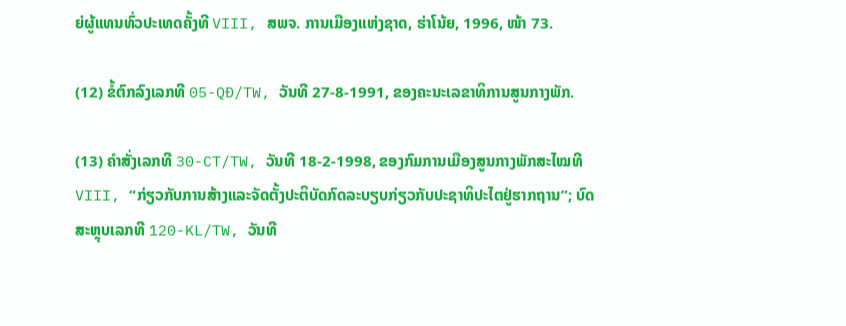ຍ່ຜູ້ແທນທົ່ວປະເທດຄັ້ງທີ VIII, ສພຈ. ການເມືອງແຫ່ງຊາດ, ຮ່າໂນ້ຍ, 1996, ໜ້າ 73.

(12) ຂໍ້ຕົກລົງເລກທີ 05-QĐ/TW, ວັນທີ 27-8-1991, ຂອງຄະນະເລຂາທິການສູນກາງພັກ.

(13) ຄຳສັ່ງເລກທີ 30-CT/TW, ວັນທີ 18-2-1998, ຂອງກົມການເມືອງສູນກາງພັກສະໄໝທີ VIII, “ກ່ຽວກັບການສ້າງແລະຈັດຕັ້ງປະຕິບັດກົດລະບຽບກ່ຽວກັບປະຊາທິປະໄຕຢູ່ຮາກຖານ”; ບົດສະຫຼຸບເລກທີ 120-KL/TW, ວັນທີ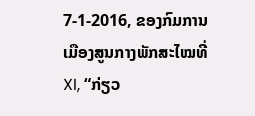7-1-2016, ຂອງກົມການເມືອງສູນກາງພັກສະໄໝທີ່ XI, “ກ່ຽວ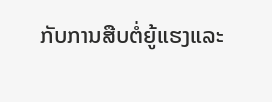ກັບການສືບຕໍ່ຍູ້ແຮງແລະ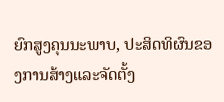ຍົກສູງຄຸນນະພາບ, ປະສິດທິຜົນຂອງການສ້າງແລະຈັດຕັ້ງ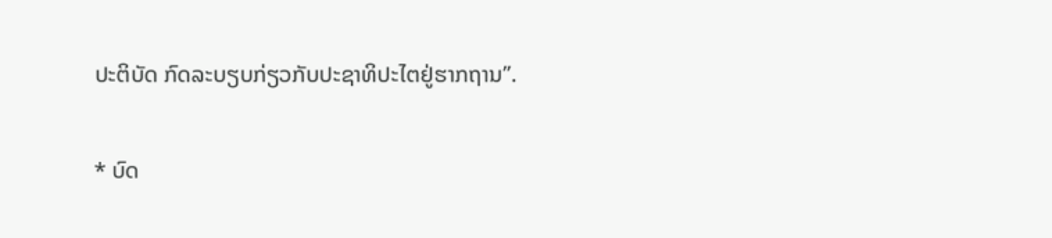ປະຕິບັດ ກົດລະບຽບກ່ຽວກັບປະຊາທິປະໄຕຢູ່ຮາກຖານ”.

* ບົດ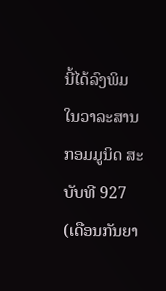ນີ້ໄດ້ລົງພິມໃນວາລະສານກອມມູນິດ ສະບັບທີ 927 (ເດືອນກັນຍາ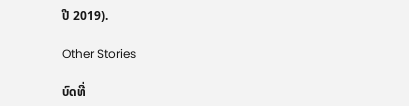ປີ 2019).

Other Stories

ບົດທີ່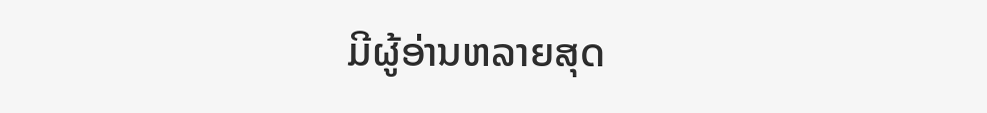ມີຜູ້ອ່ານຫລາຍສຸດ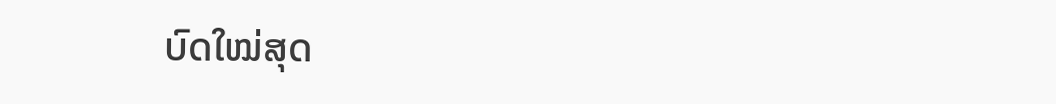ບົດໃໝ່ສຸດ